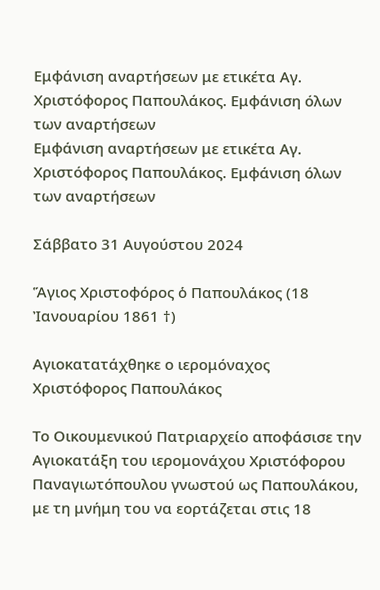Εμφάνιση αναρτήσεων με ετικέτα Αγ. Χριστόφορος Παπουλάκος. Εμφάνιση όλων των αναρτήσεων
Εμφάνιση αναρτήσεων με ετικέτα Αγ. Χριστόφορος Παπουλάκος. Εμφάνιση όλων των αναρτήσεων

Σάββατο 31 Αυγούστου 2024

Ἅγιος Χριστοφόρος ὁ Παπουλάκος (18 Ἰανουαρίου 1861 †)

Αγιοκατατάχθηκε ο ιερομόναχος Χριστόφορος Παπουλάκος

Το Οικουμενικού Πατριαρχείο αποφάσισε την Αγιοκατάξη του ιερομονάχου Χριστόφορου Παναγιωτόπουλου γνωστού ως Παπουλάκου, με τη μνήμη του να εορτάζεται στις 18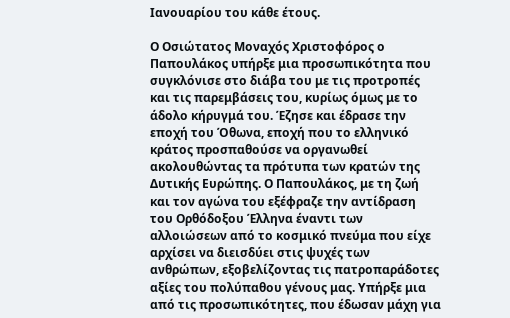Ιανουαρίου του κάθε έτους.

Ο Οσιώτατος Μοναχός Χριστοφόρος ο Παπουλάκος υπήρξε μια προσωπικότητα που συγκλόνισε στο διάβα του με τις προτροπές και τις παρεμβάσεις του, κυρίως όμως με το άδολο κήρυγμά του. Έζησε και έδρασε την εποχή του Όθωνα, εποχή που το ελληνικό κράτος προσπαθούσε να οργανωθεί ακολουθώντας τα πρότυπα των κρατών της Δυτικής Ευρώπης. Ο Παπουλάκος, με τη ζωή και τον αγώνα του εξέφραζε την αντίδραση του Ορθόδοξου Έλληνα έναντι των αλλοιώσεων από το κοσμικό πνεύμα που είχε αρχίσει να διεισδύει στις ψυχές των ανθρώπων, εξοβελίζοντας τις πατροπαράδοτες αξίες του πολύπαθου γένους μας. Υπήρξε μια από τις προσωπικότητες, που έδωσαν μάχη για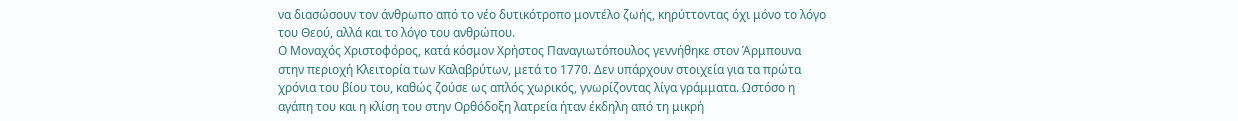να διασώσουν τον άνθρωπο από το νέο δυτικότροπο μοντέλο ζωής, κηρύττοντας όχι μόνο το λόγο του Θεού, αλλά και το λόγο του ανθρώπου.
Ο Μοναχός Χριστοφόρος, κατά κόσμον Χρήστος Παναγιωτόπουλος γεννήθηκε στον Άρμπουνα στην περιοχή Κλειτορία των Καλαβρύτων, μετά το 1770. Δεν υπάρχουν στοιχεία για τα πρώτα χρόνια του βίου του, καθώς ζούσε ως απλός χωρικός, γνωρίζοντας λίγα γράμματα. Ωστόσο η αγάπη του και η κλίση του στην Ορθόδοξη λατρεία ήταν έκδηλη από τη μικρή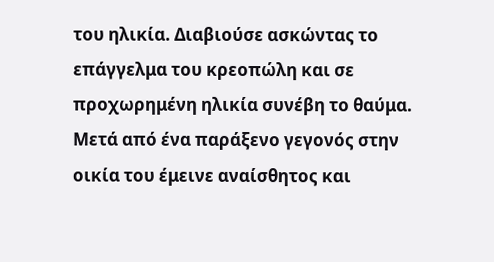του ηλικία. Διαβιούσε ασκώντας το επάγγελμα του κρεοπώλη και σε προχωρημένη ηλικία συνέβη το θαύμα. Μετά από ένα παράξενο γεγονός στην οικία του έμεινε αναίσθητος και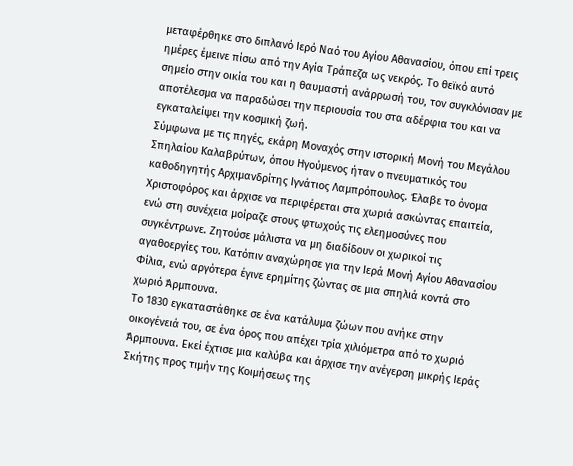μεταφέρθηκε στο διπλανό Ιερό Ναό του Αγίου Αθανασίου, όπου επί τρεις ημέρες έμεινε πίσω από την Αγία Τράπεζα ως νεκρός. Το θεϊκό αυτό σημείο στην οικία του και η θαυμαστή ανάρρωσή του, τον συγκλόνισαν με αποτέλεσμα να παραδώσει την περιουσία του στα αδέρφια του και να εγκαταλείψει την κοσμική ζωή.
Σύμφωνα με τις πηγές, εκάρη Μοναχός στην ιστορική Μονή του Μεγάλου Σπηλαίου Καλαβρύτων, όπου Ηγούμενος ήταν ο πνευματικός του καθοδηγητής Αρχιμανδρίτης Ιγνάτιος Λαμπρόπουλος. Έλαβε το όνομα Χριστοφόρος και άρχισε να περιφέρεται στα χωριά ασκώντας επαιτεία, ενώ στη συνέχεια μοίραζε στους φτωχούς τις ελεημοσύνες που συγκέντρωνε. Ζητούσε μάλιστα να μη διαδίδουν οι χωρικοί τις αγαθοεργίες του. Κατόπιν αναχώρησε για την Ιερά Μονή Αγίου Αθανασίου Φίλια, ενώ αργότερα έγινε ερημίτης ζώντας σε μια σπηλιά κοντά στο χωριό Άρμπουνα.
Το 1830 εγκαταστάθηκε σε ένα κατάλυμα ζώων που ανήκε στην οικογένειά του, σε ένα όρος που απέχει τρία χιλιόμετρα από το χωριό Άρμπουνα. Εκεί έχτισε μια καλύβα και άρχισε την ανέγερση μικρής Ιεράς Σκήτης προς τιμήν της Κοιμήσεως της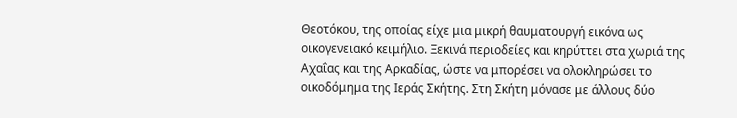Θεοτόκου, της οποίας είχε μια μικρή θαυματουργή εικόνα ως οικογενειακό κειμήλιο. Ξεκινά περιοδείες και κηρύττει στα χωριά της Αχαΐας και της Αρκαδίας, ώστε να μπορέσει να ολοκληρώσει το οικοδόμημα της Ιεράς Σκήτης. Στη Σκήτη μόνασε με άλλους δύο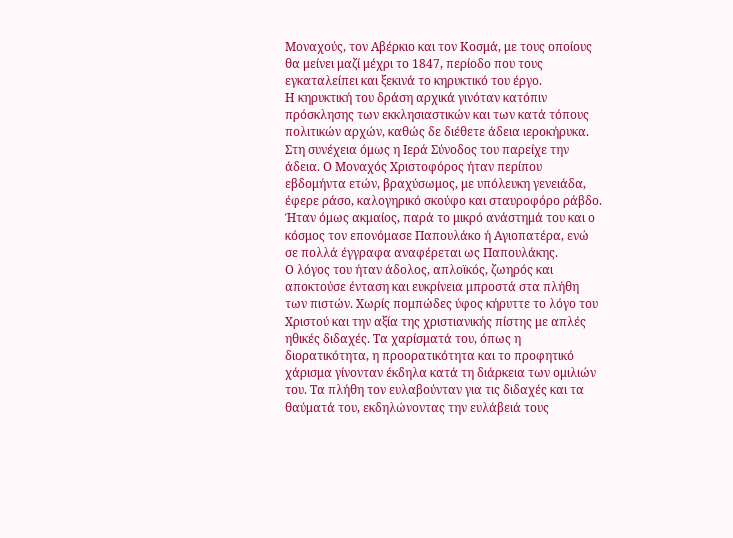Μοναχούς, τον Αβέρκιο και τον Κοσμά, με τους οποίους θα μείνει μαζί μέχρι το 1847, περίοδο που τους εγκαταλείπει και ξεκινά το κηρυκτικό του έργο.
Η κηρυκτική του δράση αρχικά γινόταν κατόπιν πρόσκλησης των εκκλησιαστικών και των κατά τόπους πολιτικών αρχών, καθώς δε διέθετε άδεια ιεροκήρυκα. Στη συνέχεια όμως η Ιερά Σύνοδος του παρείχε την άδεια. Ο Μοναχός Χριστοφόρος ήταν περίπου εβδομήντα ετών, βραχύσωμος, με υπόλευκη γενειάδα, έφερε ράσο, καλογηρικό σκούφο και σταυροφόρο ράβδο. Ήταν όμως ακμαίος, παρά το μικρό ανάστημά του και ο κόσμος τον επονόμασε Παπουλάκο ή Αγιοπατέρα, ενώ σε πολλά έγγραφα αναφέρεται ως Παπουλάκης.
Ο λόγος του ήταν άδολος, απλοϊκός, ζωηρός και αποκτούσε ένταση και ευκρίνεια μπροστά στα πλήθη των πιστών. Χωρίς πομπώδες ύφος κήρυττε το λόγο του Χριστού και την αξία της χριστιανικής πίστης με απλές ηθικές διδαχές. Τα χαρίσματά του, όπως η διορατικότητα, η προορατικότητα και το προφητικό χάρισμα γίνονταν έκδηλα κατά τη διάρκεια των ομιλιών του. Τα πλήθη τον ευλαβούνταν για τις διδαχές και τα θαύματά του, εκδηλώνοντας την ευλάβειά τους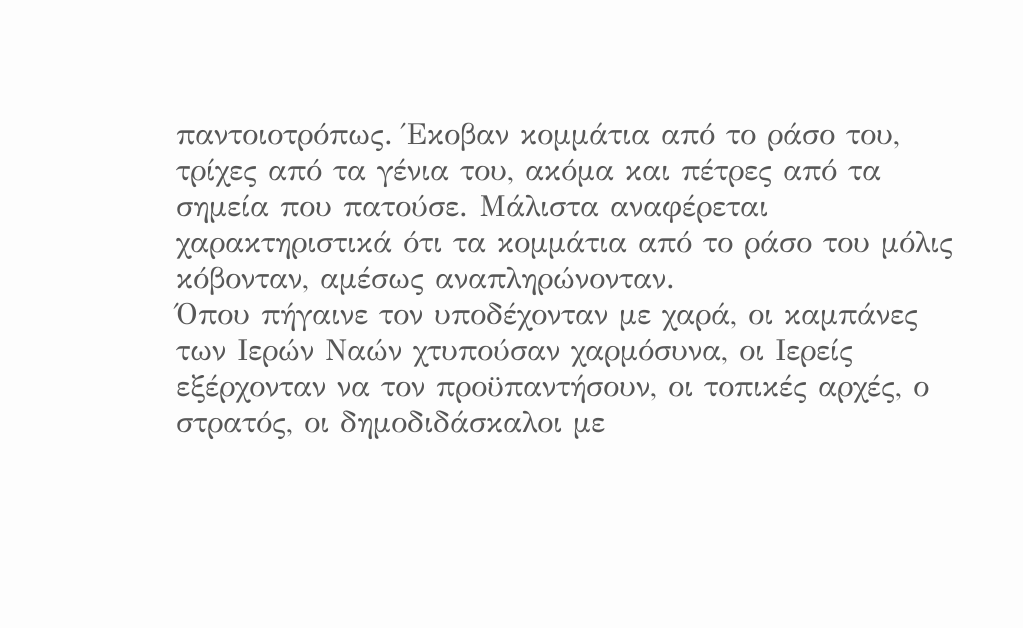παντοιοτρόπως. Έκοβαν κομμάτια από το ράσο του, τρίχες από τα γένια του, ακόμα και πέτρες από τα σημεία που πατούσε. Μάλιστα αναφέρεται χαρακτηριστικά ότι τα κομμάτια από το ράσο του μόλις κόβονταν, αμέσως αναπληρώνονταν.
Όπου πήγαινε τον υποδέχονταν με χαρά, οι καμπάνες των Ιερών Ναών χτυπούσαν χαρμόσυνα, οι Ιερείς εξέρχονταν να τον προϋπαντήσουν, οι τοπικές αρχές, ο στρατός, οι δημοδιδάσκαλοι με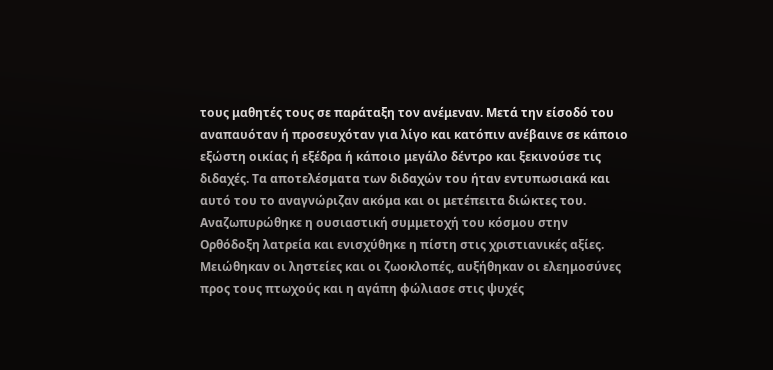τους μαθητές τους σε παράταξη τον ανέμεναν. Μετά την είσοδό του αναπαυόταν ή προσευχόταν για λίγο και κατόπιν ανέβαινε σε κάποιο εξώστη οικίας ή εξέδρα ή κάποιο μεγάλο δέντρο και ξεκινούσε τις διδαχές. Τα αποτελέσματα των διδαχών του ήταν εντυπωσιακά και αυτό του το αναγνώριζαν ακόμα και οι μετέπειτα διώκτες του. Αναζωπυρώθηκε η ουσιαστική συμμετοχή του κόσμου στην Ορθόδοξη λατρεία και ενισχύθηκε η πίστη στις χριστιανικές αξίες. Μειώθηκαν οι ληστείες και οι ζωοκλοπές, αυξήθηκαν οι ελεημοσύνες προς τους πτωχούς και η αγάπη φώλιασε στις ψυχές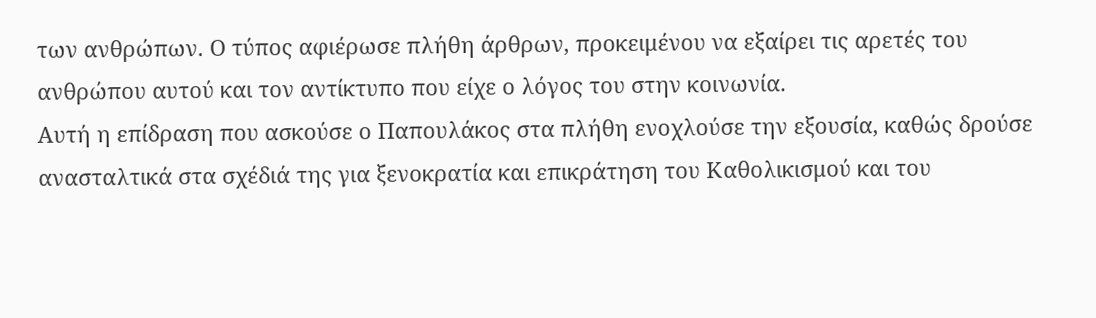των ανθρώπων. Ο τύπος αφιέρωσε πλήθη άρθρων, προκειμένου να εξαίρει τις αρετές του ανθρώπου αυτού και τον αντίκτυπο που είχε ο λόγος του στην κοινωνία.
Αυτή η επίδραση που ασκούσε ο Παπουλάκος στα πλήθη ενοχλούσε την εξουσία, καθώς δρούσε ανασταλτικά στα σχέδιά της για ξενοκρατία και επικράτηση του Καθολικισμού και του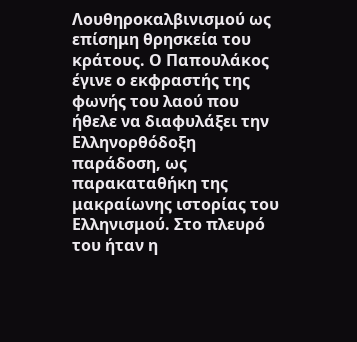Λουθηροκαλβινισμού ως επίσημη θρησκεία του κράτους. Ο Παπουλάκος έγινε ο εκφραστής της φωνής του λαού που ήθελε να διαφυλάξει την Ελληνορθόδοξη παράδοση, ως παρακαταθήκη της μακραίωνης ιστορίας του Ελληνισμού. Στο πλευρό του ήταν η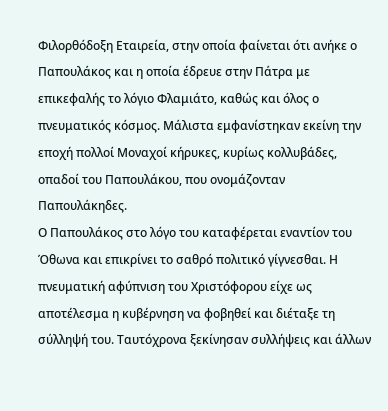Φιλορθόδοξη Εταιρεία, στην οποία φαίνεται ότι ανήκε ο Παπουλάκος και η οποία έδρευε στην Πάτρα με επικεφαλής το λόγιο Φλαμιάτο, καθώς και όλος ο πνευματικός κόσμος. Μάλιστα εμφανίστηκαν εκείνη την εποχή πολλοί Μοναχοί κήρυκες, κυρίως κολλυβάδες, οπαδοί του Παπουλάκου, που ονομάζονταν Παπουλάκηδες.
Ο Παπουλάκος στο λόγο του καταφέρεται εναντίον του Όθωνα και επικρίνει το σαθρό πολιτικό γίγνεσθαι. Η πνευματική αφύπνιση του Χριστόφορου είχε ως αποτέλεσμα η κυβέρνηση να φοβηθεί και διέταξε τη σύλληψή του. Ταυτόχρονα ξεκίνησαν συλλήψεις και άλλων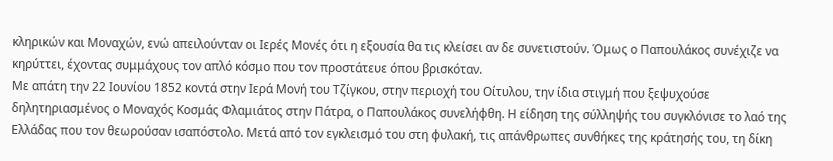κληρικών και Μοναχών, ενώ απειλούνταν οι Ιερές Μονές ότι η εξουσία θα τις κλείσει αν δε συνετιστούν. Όμως ο Παπουλάκος συνέχιζε να κηρύττει, έχοντας συμμάχους τον απλό κόσμο που τον προστάτευε όπου βρισκόταν.
Με απάτη την 22 Ιουνίου 1852 κοντά στην Ιερά Μονή του Τζίγκου, στην περιοχή του Οίτυλου, την ίδια στιγμή που ξεψυχούσε δηλητηριασμένος ο Μοναχός Κοσμάς Φλαμιάτος στην Πάτρα, ο Παπουλάκος συνελήφθη. Η είδηση της σύλληψής του συγκλόνισε το λαό της Ελλάδας που τον θεωρούσαν ισαπόστολο. Μετά από τον εγκλεισμό του στη φυλακή, τις απάνθρωπες συνθήκες της κράτησής του, τη δίκη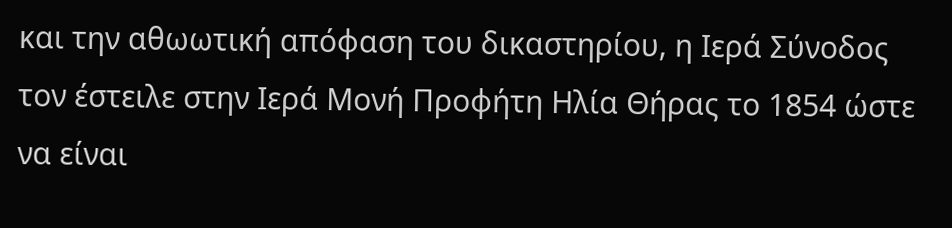και την αθωωτική απόφαση του δικαστηρίου, η Ιερά Σύνοδος τον έστειλε στην Ιερά Μονή Προφήτη Ηλία Θήρας το 1854 ώστε να είναι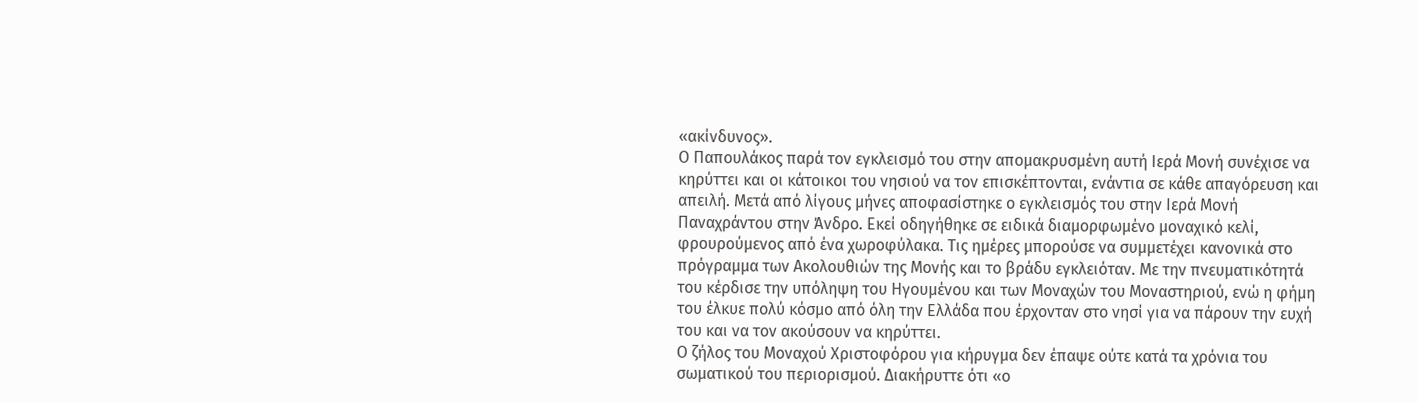«ακίνδυνος».
Ο Παπουλάκος παρά τον εγκλεισμό του στην απομακρυσμένη αυτή Ιερά Μονή συνέχισε να κηρύττει και οι κάτοικοι του νησιού να τον επισκέπτονται, ενάντια σε κάθε απαγόρευση και απειλή. Μετά από λίγους μήνες αποφασίστηκε ο εγκλεισμός του στην Ιερά Μονή Παναχράντου στην Άνδρο. Εκεί οδηγήθηκε σε ειδικά διαμορφωμένο μοναχικό κελί, φρουρούμενος από ένα χωροφύλακα. Τις ημέρες μπορούσε να συμμετέχει κανονικά στο πρόγραμμα των Ακολουθιών της Μονής και το βράδυ εγκλειόταν. Με την πνευματικότητά του κέρδισε την υπόληψη του Ηγουμένου και των Μοναχών του Μοναστηριού, ενώ η φήμη του έλκυε πολύ κόσμο από όλη την Ελλάδα που έρχονταν στο νησί για να πάρουν την ευχή του και να τον ακούσουν να κηρύττει.
Ο ζήλος του Μοναχού Χριστοφόρου για κήρυγμα δεν έπαψε ούτε κατά τα χρόνια του σωματικού του περιορισμού. Διακήρυττε ότι «ο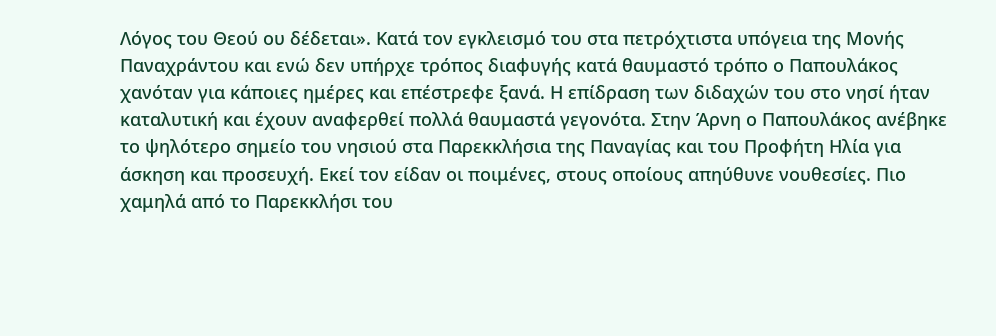Λόγος του Θεού ου δέδεται». Κατά τον εγκλεισμό του στα πετρόχτιστα υπόγεια της Μονής Παναχράντου και ενώ δεν υπήρχε τρόπος διαφυγής κατά θαυμαστό τρόπο ο Παπουλάκος χανόταν για κάποιες ημέρες και επέστρεφε ξανά. Η επίδραση των διδαχών του στο νησί ήταν καταλυτική και έχουν αναφερθεί πολλά θαυμαστά γεγονότα. Στην Άρνη ο Παπουλάκος ανέβηκε το ψηλότερο σημείο του νησιού στα Παρεκκλήσια της Παναγίας και του Προφήτη Ηλία για άσκηση και προσευχή. Εκεί τον είδαν οι ποιμένες, στους οποίους απηύθυνε νουθεσίες. Πιο χαμηλά από το Παρεκκλήσι του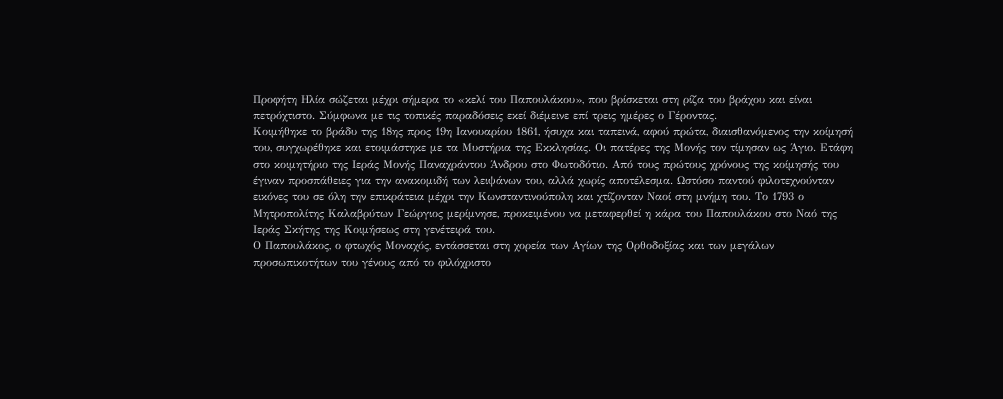Προφήτη Ηλία σώζεται μέχρι σήμερα το «κελί του Παπουλάκου», που βρίσκεται στη ρίζα του βράχου και είναι πετρόχτιστο. Σύμφωνα με τις τοπικές παραδόσεις εκεί διέμεινε επί τρεις ημέρες ο Γέροντας.
Κοιμήθηκε το βράδυ της 18ης προς 19η Ιανουαρίου 1861, ήσυχα και ταπεινά, αφού πρώτα, διαισθανόμενος την κοίμησή του, συγχωρέθηκε και ετοιμάστηκε με τα Μυστήρια της Εκκλησίας. Οι πατέρες της Μονής τον τίμησαν ως Άγιο. Ετάφη στο κοιμητήριο της Ιεράς Μονής Παναχράντου Άνδρου στο Φωτοδότιο. Από τους πρώτους χρόνους της κοίμησής του έγιναν προσπάθειες για την ανακομιδή των λειψάνων του, αλλά χωρίς αποτέλεσμα. Ωστόσο παντού φιλοτεχνούνταν εικόνες του σε όλη την επικράτεια μέχρι την Κωνσταντινούπολη και χτίζονταν Ναοί στη μνήμη του. Το 1793 ο Μητροπολίτης Καλαβρύτων Γεώργιος μερίμνησε, προκειμένου να μεταφερθεί η κάρα του Παπουλάκου στο Ναό της Ιεράς Σκήτης της Κοιμήσεως στη γενέτειρά του.
Ο Παπουλάκος, ο φτωχός Μοναχός, εντάσσεται στη χορεία των Αγίων της Ορθοδοξίας και των μεγάλων προσωπικοτήτων του γένους από το φιλόχριστο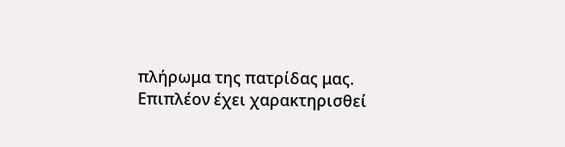πλήρωμα της πατρίδας μας. Επιπλέον έχει χαρακτηρισθεί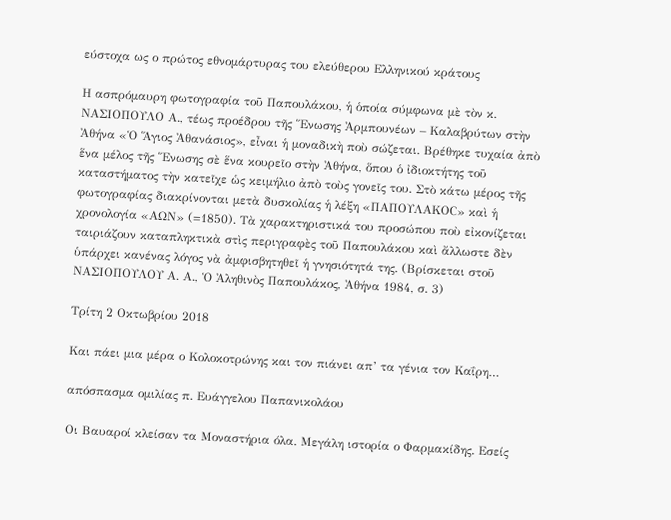εύστοχα ως ο πρώτος εθνομάρτυρας του ελεύθερου Ελληνικού κράτους

Η ασπρόμαυρη φωτογραφία τοῦ Παπουλάκου, ἡ ὁποία σύμφωνα μὲ τὸν κ. ΝΑΣΙΟΠΟΥΛΟ Α., τέως προέδρου τῆς Ἕνωσης Ἀρμπουνέων – Καλαβρύτων στὴν Ἀθήνα «Ὁ Ἅγιος Ἀθανάσιος», εἶναι ἡ μοναδικὴ ποὺ σώζεται. Βρέθηκε τυχαία ἀπὸ ἕνα μέλος τῆς Ἕνωσης σὲ ἕνα κουρεῖο στὴν Ἀθήνα, ὅπου ὁ ἰδιοκτήτης τοῦ καταστήματος τὴν κατεῖχε ὡς κειμήλιο ἀπὸ τοὺς γονεῖς του. Στὸ κάτω μέρος τῆς φωτογραφίας διακρίνονται μετὰ δυσκολίας ἡ λέξη «ΠΑΠΟΥΛΑΚΟC» καὶ ἡ χρονολογία «ΑΩΝ» (=1850). Τὰ χαρακτηριστικά του προσώπου ποὺ εἰκονίζεται ταιριάζουν καταπληκτικὰ στὶς περιγραφὲς τοῦ Παπουλάκου καὶ ἄλλωστε δὲν ὑπάρχει κανένας λόγος νὰ ἀμφισβητηθεῖ ἡ γνησιότητά της. (Βρίσκεται στοῦ ΝΑΣΙΟΠΟΥΛΟΥ Α. Α., Ὁ Ἀληθινὸς Παπουλάκος, Ἀθήνα 1984, σ. 3)

Τρίτη 2 Οκτωβρίου 2018

Και πάει μια μέρα ο Κολοκοτρώνης και τον πιάνει απ’ τα γένια τον Καΐρη…

απόσπασμα ομιλίας π. Ευάγγελου Παπανικολάου

Οι Βαυαροί κλείσαν τα Μοναστήρια όλα. Μεγάλη ιστορία ο Φαρμακίδης. Εσείς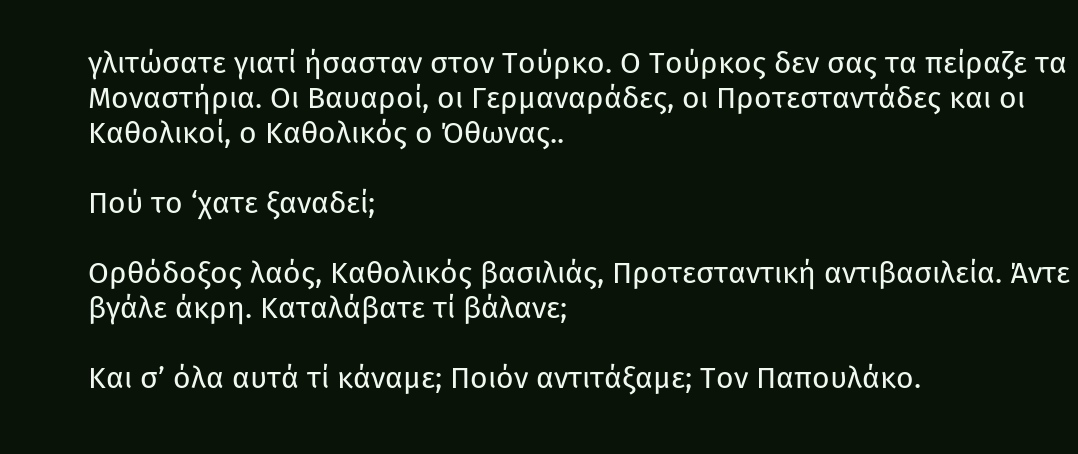γλιτώσατε γιατί ήσασταν στον Τούρκο. Ο Τούρκος δεν σας τα πείραζε τα Μοναστήρια. Οι Βαυαροί, οι Γερμαναράδες, οι Προτεσταντάδες και οι Καθολικοί, ο Καθολικός ο Όθωνας..

Πού το ‘χατε ξαναδεί;

Ορθόδοξος λαός, Καθολικός βασιλιάς, Προτεσταντική αντιβασιλεία. Άντε βγάλε άκρη. Καταλάβατε τί βάλανε;

Και σ’ όλα αυτά τί κάναμε; Ποιόν αντιτάξαμε; Τον Παπουλάκο.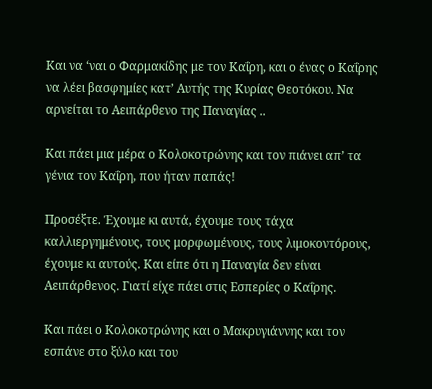Και να ‘ναι ο Φαρμακίδης με τον Καΐρη, και ο ένας ο Καΐρης να λέει βασφημίες κατ’ Αυτής της Κυρίας Θεοτόκου. Να αρνείται το Αειπάρθενο της Παναγίας ..

Και πάει μια μέρα ο Κολοκοτρώνης και τον πιάνει απ’ τα γένια τον Καΐρη, που ήταν παπάς!

Προσέξτε. Έχουμε κι αυτά, έχουμε τους τάχα καλλιεργημένους, τους μορφωμένους, τους λιμοκοντόρους, έχουμε κι αυτούς. Και είπε ότι η Παναγία δεν είναι Αειπάρθενος. Γιατί είχε πάει στις Εσπερίες ο Καΐρης.

Και πάει ο Κολοκοτρώνης και ο Μακρυγιάννης και τον εσπάνε στο ξύλο και του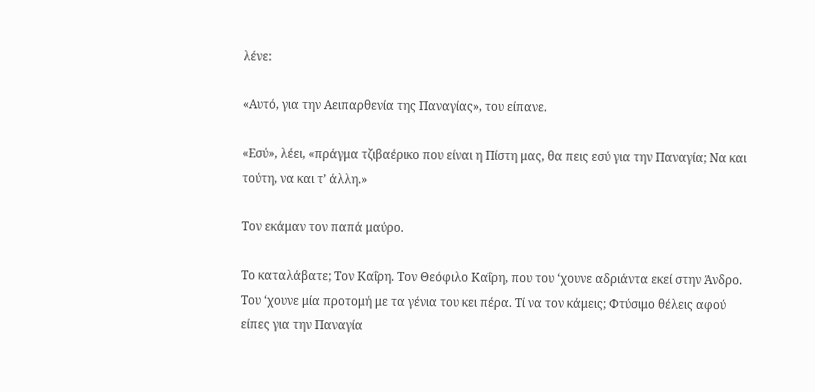λένε:

«Αυτό, για την Αειπαρθενία της Παναγίας», του είπανε.

«Εσύ», λέει, «πράγμα τζιβαέρικο που είναι η Πίστη μας, θα πεις εσύ για την Παναγία; Να και τούτη, να και τ’ άλλη.»

Τον εκάμαν τον παπά μαύρο.

Το καταλάβατε; Τον Καΐρη. Τον Θεόφιλο Καΐρη, που του ‘χουνε αδριάντα εκεί στην Άνδρο. Του ‘χουνε μία προτομή με τα γένια του κει πέρα. Τί να τον κάμεις; Φτύσιμο θέλεις αφού είπες για την Παναγία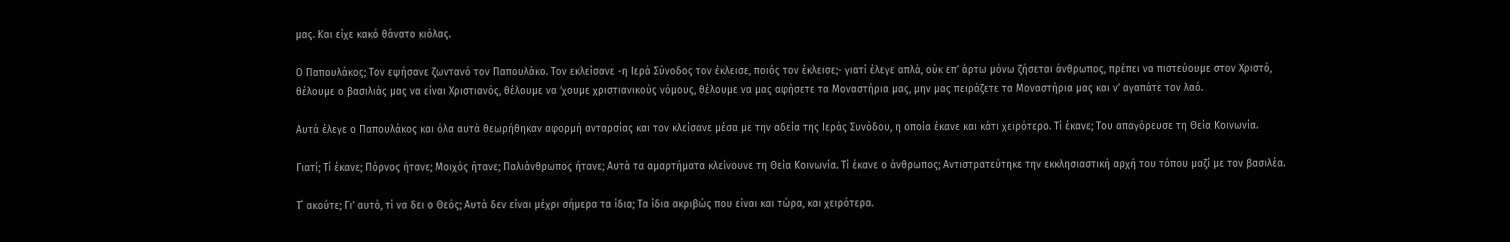μας. Και είχε κακό θάνατο κιόλας.

Ο Παπουλάκος; Τον εψήσανε ζωντανό τον Παπουλάκο. Τον εκλείσανε -η Ιερά Σύνοδος τον έκλεισε, ποιός τον έκλεισε;- γιατί έλεγε απλά, ούκ επ’ άρτω μόνω ζήσεται άνθρωπος, πρέπει να πιστεύουμε στον Χριστό, θέλουμε ο βασιλιάς μας να είναι Χριστιανός, θέλουμε να ‘χουμε χριστιανικούς νόμους, θέλουμε να μας αφήσετε τα Μοναστήρια μας, μην μας πειράζετε τα Μοναστήρια μας και ν’ αγαπάτε τον λαό.

Αυτά έλεγε ο Παπουλάκος και όλα αυτά θεωρήθηκαν αφορμή ανταρσίας και τον κλείσανε μέσα με την αδεία της Ιεράς Συνόδου, η οποία έκανε και κάτι χειρότερο. Τί έκανε; Του απαγόρευσε τη Θεία Κοινωνία.

Γιατί; Τί έκανε; Πόρνος ήτανε; Μοιχός ήτανε; Παλιάνθρωπος ήτανε; Αυτά τα αμαρτήματα κλείνουνε τη Θεία Κοινωνία. Τί έκανε ο άνθρωπος; Αντιστρατεύτηκε την εκκλησιαστική αρχή του τόπου μαζί με τον βασιλέα.

Τ΄ ακούτε; Γι’ αυτό, τί να δει ο Θεός; Αυτά δεν είναι μέχρι σήμερα τα ίδια; Τα ίδια ακριβώς που είναι και τώρα, και χειρότερα.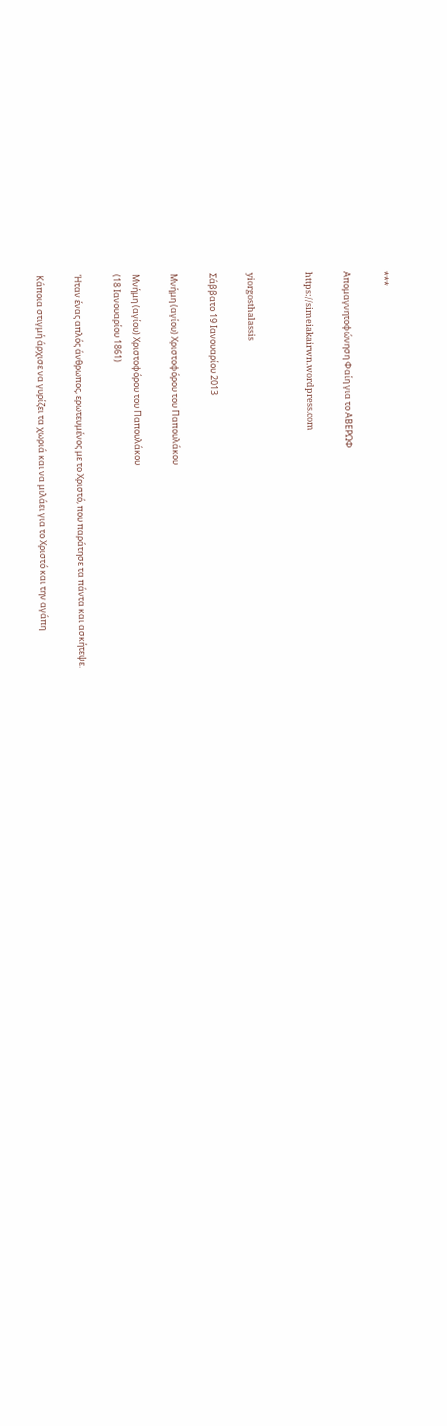***

Απομαγνητοφώνηση Φαίη για το ΑΒΕΡΩΦ

https://simeiakairwn.wordpress.com


yiorgosthalassis

Σάββατο 19 Ιανουαρίου 2013

Μνήμη (αγίου) Χριστοφόρου του Παπουλάκου

Μνήμη (αγίου) Χριστοφόρου του Παπουλάκου
(18 Ιανουαρίου 1861)

Ήταν ένας απλός άνθρωπος, ερωτευμένος με το Χριστό, που παράτησε τα πάντα και ασκήτεψε.

Κάποια στιγμή άρχισε να γυρίζει τα χωριά και να μιλάει για το Χριστό και την αγάπη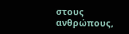στους ανθρώπους,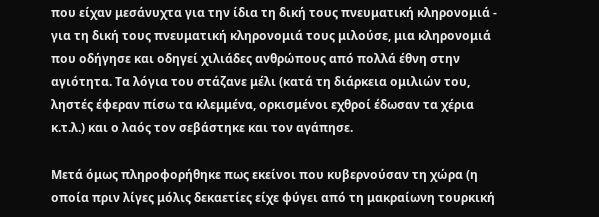που είχαν μεσάνυχτα για την ίδια τη δική τους πνευματική κληρονομιά - για τη δική τους πνευματική κληρονομιά τους μιλούσε, μια κληρονομιά που οδήγησε και οδηγεί χιλιάδες ανθρώπους από πολλά έθνη στην αγιότητα. Τα λόγια του στάζανε μέλι (κατά τη διάρκεια ομιλιών του, ληστές έφεραν πίσω τα κλεμμένα, ορκισμένοι εχθροί έδωσαν τα χέρια κ.τ.λ.) και ο λαός τον σεβάστηκε και τον αγάπησε.

Μετά όμως πληροφορήθηκε πως εκείνοι που κυβερνούσαν τη χώρα (η οποία πριν λίγες μόλις δεκαετίες είχε φύγει από τη μακραίωνη τουρκική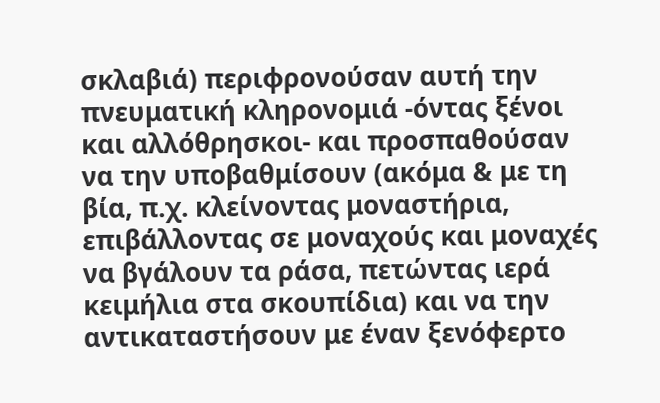σκλαβιά) περιφρονούσαν αυτή την πνευματική κληρονομιά -όντας ξένοι και αλλόθρησκοι- και προσπαθούσαν να την υποβαθμίσουν (ακόμα & με τη βία, π.χ. κλείνοντας μοναστήρια, επιβάλλοντας σε μοναχούς και μοναχές να βγάλουν τα ράσα, πετώντας ιερά κειμήλια στα σκουπίδια) και να την αντικαταστήσουν με έναν ξενόφερτο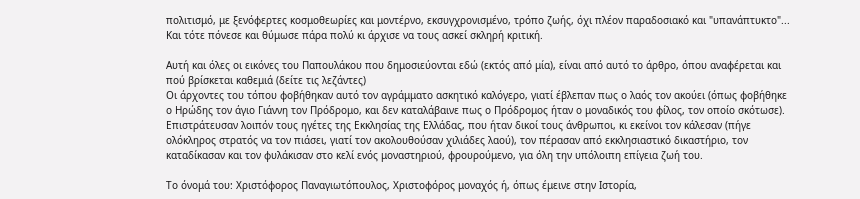πολιτισμό, με ξενόφερτες κοσμοθεωρίες και μοντέρνο, εκσυγχρονισμένο, τρόπο ζωής, όχι πλέον παραδοσιακό και "υπανάπτυκτο"... Και τότε πόνεσε και θύμωσε πάρα πολύ κι άρχισε να τους ασκεί σκληρή κριτική.

Αυτή και όλες οι εικόνες του Παπουλάκου που δημοσιεύονται εδώ (εκτός από μία), είναι από αυτό το άρθρο, όπου αναφέρεται και πού βρίσκεται καθεμιά (δείτε τις λεζάντες)
Οι άρχοντες του τόπου φοβήθηκαν αυτό τον αγράμματο ασκητικό καλόγερο, γιατί έβλεπαν πως ο λαός τον ακούει (όπως φοβήθηκε ο Ηρώδης τον άγιο Γιάννη τον Πρόδρομο, και δεν καταλάβαινε πως ο Πρόδρομος ήταν ο μοναδικός του φίλος, τον οποίο σκότωσε). Επιστράτευσαν λοιπόν τους ηγέτες της Εκκλησίας της Ελλάδας, που ήταν δικοί τους άνθρωποι, κι εκείνοι τον κάλεσαν (πήγε ολόκληρος στρατός να τον πιάσει, γιατί τον ακολουθούσαν χιλιάδες λαού), τον πέρασαν από εκκλησιαστικό δικαστήριο, τον καταδίκασαν και τον φυλάκισαν στο κελί ενός μοναστηριού, φρουρούμενο, για όλη την υπόλοιπη επίγεια ζωή του.

Το όνομά του: Χριστόφορος Παναγιωτόπουλος, Χριστοφόρος μοναχός ή, όπως έμεινε στην Ιστορία,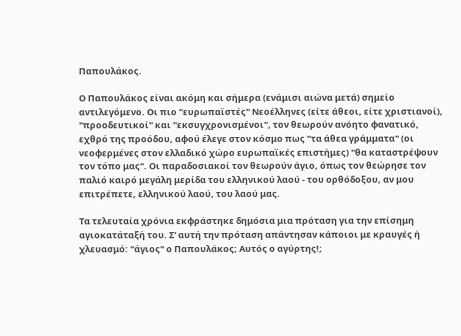Παπουλάκος.

Ο Παπουλάκος είναι ακόμη και σήμερα (ενάμισι αιώνα μετά) σημείο αντιλεγόμενο. Οι πιο "ευρωπαϊστές" Νεοέλληνες (είτε άθεοι, είτε χριστιανοί), "προοδευτικοί" και "εκσυγχρονισμένοι", τον θεωρούν ανόητο φανατικό, εχθρό της προόδου, αφού έλεγε στον κόσμο πως "τα άθεα γράμματα" (οι νεοφερμένες στον ελλαδικό χώρο ευρωπαϊκές επιστήμες) "θα καταστρέψουν τον τόπο μας". Οι παραδοσιακοί τον θεωρούν άγιο, όπως τον θεώρησε τον παλιό καιρό μεγάλη μερίδα του ελληνικού λαού - του ορθόδοξου, αν μου επιτρέπετε, ελληνικού λαού, του λαού μας.

Τα τελευταία χρόνια εκφράστηκε δημόσια μια πρόταση για την επίσημη αγιοκατάταξή του. Σ' αυτή την πρόταση απάντησαν κάποιοι με κραυγές ή χλευασμό: "άγιος" ο Παπουλάκος; Αυτός ο αγύρτης!;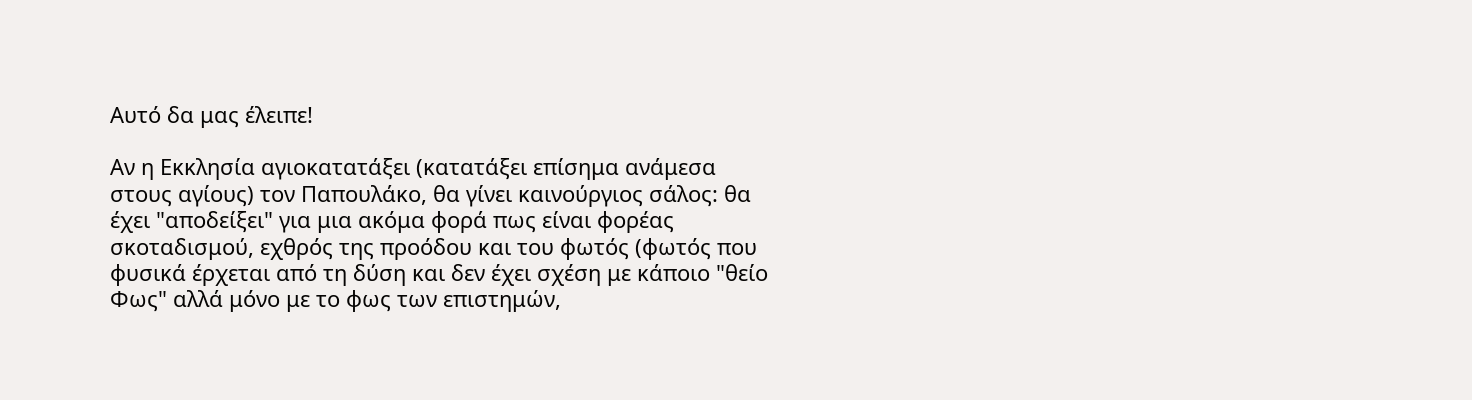Αυτό δα μας έλειπε!

Αν η Εκκλησία αγιοκατατάξει (κατατάξει επίσημα ανάμεσα στους αγίους) τον Παπουλάκο, θα γίνει καινούργιος σάλος: θα έχει "αποδείξει" για μια ακόμα φορά πως είναι φορέας σκοταδισμού, εχθρός της προόδου και του φωτός (φωτός που φυσικά έρχεται από τη δύση και δεν έχει σχέση με κάποιο "θείο Φως" αλλά μόνο με το φως των επιστημών,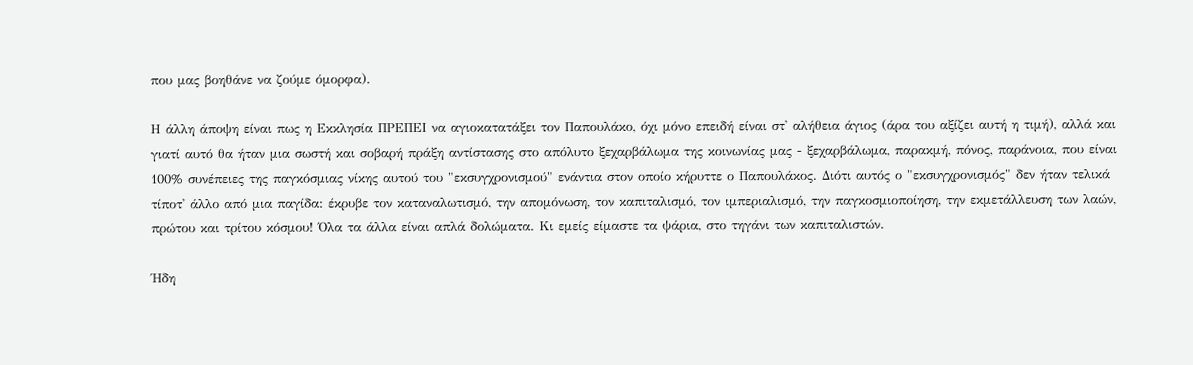που μας βοηθάνε να ζούμε όμορφα).

Η άλλη άποψη είναι πως η Εκκλησία ΠΡΕΠΕΙ να αγιοκατατάξει τον Παπουλάκο, όχι μόνο επειδή είναι στ' αλήθεια άγιος (άρα του αξίζει αυτή η τιμή), αλλά και γιατί αυτό θα ήταν μια σωστή και σοβαρή πράξη αντίστασης στο απόλυτο ξεχαρβάλωμα της κοινωνίας μας - ξεχαρβάλωμα, παρακμή, πόνος, παράνοια, που είναι 100% συνέπειες της παγκόσμιας νίκης αυτού του "εκσυγχρονισμού" ενάντια στον οποίο κήρυττε ο Παπουλάκος. Διότι αυτός ο "εκσυγχρονισμός" δεν ήταν τελικά τίποτ' άλλο από μια παγίδα: έκρυβε τον καταναλωτισμό, την απομόνωση, τον καπιταλισμό, τον ιμπεριαλισμό, την παγκοσμιοποίηση, την εκμετάλλευση των λαών, πρώτου και τρίτου κόσμου! Όλα τα άλλα είναι απλά δολώματα. Κι εμείς είμαστε τα ψάρια, στο τηγάνι των καπιταλιστών.

Ήδη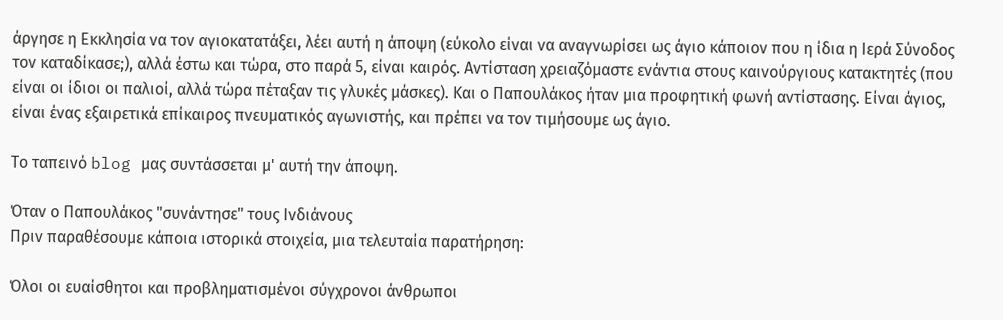άργησε η Εκκλησία να τον αγιοκατατάξει, λέει αυτή η άποψη (εύκολο είναι να αναγνωρίσει ως άγιο κάποιον που η ίδια η Ιερά Σύνοδος τον καταδίκασε;), αλλά έστω και τώρα, στο παρά 5, είναι καιρός. Αντίσταση χρειαζόμαστε ενάντια στους καινούργιους κατακτητές (που είναι οι ίδιοι οι παλιοί, αλλά τώρα πέταξαν τις γλυκές μάσκες). Και ο Παπουλάκος ήταν μια προφητική φωνή αντίστασης. Είναι άγιος, είναι ένας εξαιρετικά επίκαιρος πνευματικός αγωνιστής, και πρέπει να τον τιμήσουμε ως άγιο.

Το ταπεινό blog μας συντάσσεται μ' αυτή την άποψη.

Όταν ο Παπουλάκος "συνάντησε" τους Ινδιάνους
Πριν παραθέσουμε κάποια ιστορικά στοιχεία, μια τελευταία παρατήρηση:

Όλοι οι ευαίσθητοι και προβληματισμένοι σύγχρονοι άνθρωποι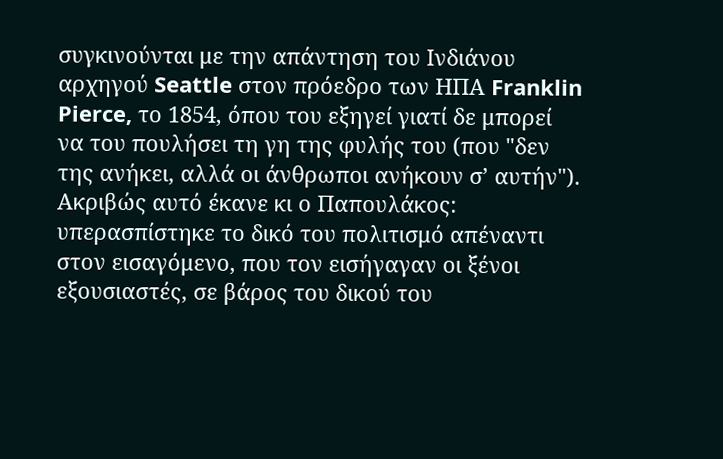συγκινούνται με την απάντηση του Ινδιάνου αρχηγού Seattle στον πρόεδρο των ΗΠΑ Franklin Pierce, το 1854, όπου του εξηγεί γιατί δε μπορεί να του πουλήσει τη γη της φυλής του (που "δεν της ανήκει, αλλά οι άνθρωποι ανήκουν σ’ αυτήν").
Ακριβώς αυτό έκανε κι ο Παπουλάκος: υπερασπίστηκε το δικό του πολιτισμό απέναντι στον εισαγόμενο, που τον εισήγαγαν οι ξένοι εξουσιαστές, σε βάρος του δικού του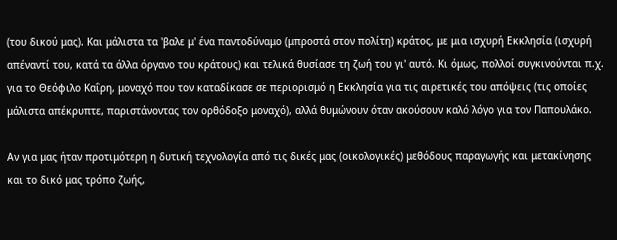(του δικού μας). Και μάλιστα τα 'βαλε μ' ένα παντοδύναμο (μπροστά στον πολίτη) κράτος, με μια ισχυρή Εκκλησία (ισχυρή απέναντί του, κατά τα άλλα όργανο του κράτους) και τελικά θυσίασε τη ζωή του γι' αυτό. Κι όμως, πολλοί συγκινούνται π.χ. για το Θεόφιλο Καΐρη, μοναχό που τον καταδίκασε σε περιορισμό η Εκκλησία για τις αιρετικές του απόψεις (τις οποίες μάλιστα απέκρυπτε, παριστάνοντας τον ορθόδοξο μοναχό), αλλά θυμώνουν όταν ακούσουν καλό λόγο για τον Παπουλάκο.

Αν για μας ήταν προτιμότερη η δυτική τεχνολογία από τις δικές μας (οικολογικές) μεθόδους παραγωγής και μετακίνησης και το δικό μας τρόπο ζωής,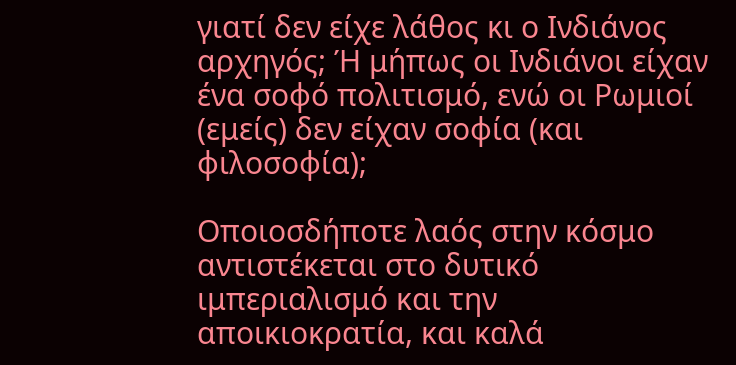γιατί δεν είχε λάθος κι ο Ινδιάνος αρχηγός; Ή μήπως οι Ινδιάνοι είχαν ένα σοφό πολιτισμό, ενώ οι Ρωμιοί (εμείς) δεν είχαν σοφία (και φιλοσοφία);

Οποιοσδήποτε λαός στην κόσμο αντιστέκεται στο δυτικό ιμπεριαλισμό και την αποικιοκρατία, και καλά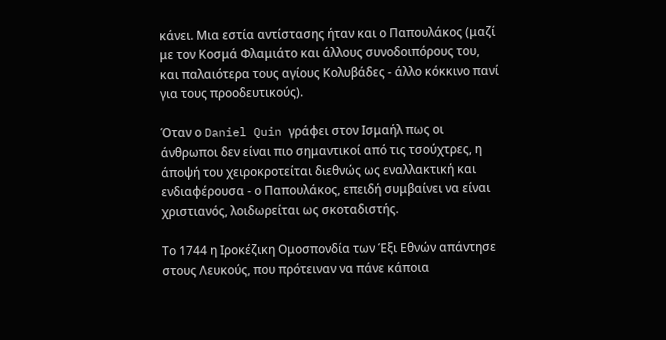κάνει. Μια εστία αντίστασης ήταν και ο Παπουλάκος (μαζί με τον Κοσμά Φλαμιάτο και άλλους συνοδοιπόρους του, και παλαιότερα τους αγίους Κολυβάδες - άλλο κόκκινο πανί για τους προοδευτικούς).

Όταν ο Daniel Quin γράφει στον Ισμαήλ πως οι άνθρωποι δεν είναι πιο σημαντικοί από τις τσούχτρες, η άποψή του χειροκροτείται διεθνώς ως εναλλακτική και ενδιαφέρουσα - ο Παπουλάκος, επειδή συμβαίνει να είναι χριστιανός, λοιδωρείται ως σκοταδιστής.

Το 1744 η Ιροκέζικη Ομοσπονδία των Έξι Εθνών απάντησε στους Λευκούς, που πρότειναν να πάνε κάποια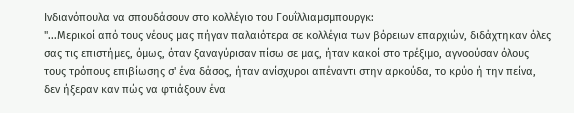Ινδιανόπουλα να σπουδάσουν στο κολλέγιο του Γουΐλλιαμσμπουργκ:
"...Μερικοί από τους νέους μας πήγαν παλαιότερα σε κολλέγια των βόρειων επαρχιών, διδάχτηκαν όλες σας τις επιστήμες, όμως, όταν ξαναγύρισαν πίσω σε μας, ήταν κακοί στο τρέξιμο, αγνοούσαν όλους τους τρόπους επιβίωσης σ' ένα δάσος, ήταν ανίσχυροι απέναντι στην αρκούδα, το κρύο ή την πείνα, δεν ήξεραν καν πώς να φτιάξουν ένα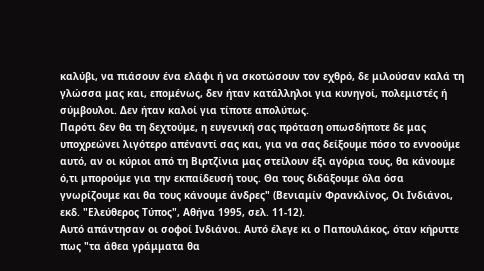καλύβι, να πιάσουν ένα ελάφι ή να σκοτώσουν τον εχθρό, δε μιλούσαν καλά τη γλώσσα μας και, επομένως, δεν ήταν κατάλληλοι για κυνηγοί, πολεμιστές ή σύμβουλοι. Δεν ήταν καλοί για τίποτε απολύτως.
Παρότι δεν θα τη δεχτούμε, η ευγενική σας πρόταση οπωσδήποτε δε μας υποχρεώνει λιγότερο απέναντί σας και, για να σας δείξουμε πόσο το εννοούμε αυτό, αν οι κύριοι από τη Βιρτζίνια μας στείλουν έξι αγόρια τους, θα κάνουμε ό,τι μπορούμε για την εκπαίδευσή τους. Θα τους διδάξουμε όλα όσα γνωρίζουμε και θα τους κάνουμε άνδρες" (Βενιαμίν Φρανκλίνος, Οι Ινδιάνοι, εκδ. "Ελεύθερος Τύπος", Αθήνα 1995, σελ. 11-12).
Αυτό απάντησαν οι σοφοί Ινδιάνοι. Αυτό έλεγε κι ο Παπουλάκος, όταν κήρυττε πως "τα άθεα γράμματα θα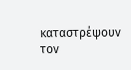καταστρέψουν τον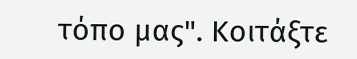τόπο μας". Κοιτάξτε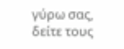γύρω σας, δείτε τους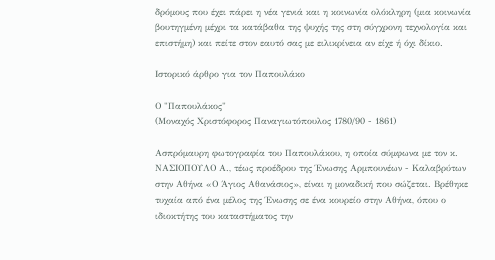δρόμους που έχει πάρει η νέα γενιά και η κοινωνία ολόκληρη (μια κοινωνία βουτηγμένη μέχρι τα κατάβαθα της ψυχής της στη σύγχρονη τεχνολογία και επιστήμη) και πείτε στον εαυτό σας με ειλικρίνεια αν είχε ή όχι δίκιο.

Ιστορικό άρθρο για τον Παπουλάκο

Ο "Παπουλάκος"
(Μοναχός Χριστόφορος Παναγιωτόπουλος 1780/90 - 1861)

Ασπρόμαυρη φωτογραφία του Παπουλάκου, η οποία σύμφωνα με τον κ. ΝΑΣΙΟΠΟΥΛΟ Α., τέως προέδρου της Ένωσης Αρμπουνέων - Καλαβρύτων στην Αθήνα «Ο Άγιος Αθανάσιος», είναι η μοναδική που σώζεται. Βρέθηκε τυχαία από ένα μέλος της Ένωσης σε ένα κουρείο στην Αθήνα, όπου ο ιδιοκτήτης του καταστήματος την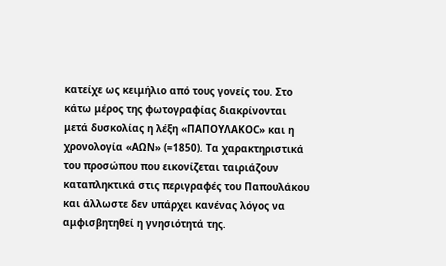κατείχε ως κειμήλιο από τους γονείς του. Στο κάτω μέρος της φωτογραφίας διακρίνονται μετά δυσκολίας η λέξη «ΠΑΠΟΥΛΑΚΟC» και η χρονολογία «ΑΩΝ» (=1850). Τα χαρακτηριστικά του προσώπου που εικονίζεται ταιριάζουν καταπληκτικά στις περιγραφές του Παπουλάκου και άλλωστε δεν υπάρχει κανένας λόγος να αμφισβητηθεί η γνησιότητά της.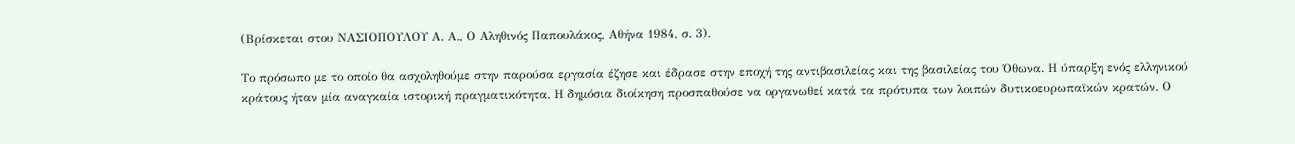(Βρίσκεται στου ΝΑΣΙΟΠΟΥΛΟΥ Α. Α., Ο Αληθινός Παπουλάκος, Αθήνα 1984, σ. 3).

Το πρόσωπο με το οποίο θα ασχοληθούμε στην παρούσα εργασία έζησε και έδρασε στην εποχή της αντιβασιλείας και της βασιλείας του Όθωνα. Η ύπαρξη ενός ελληνικού κράτους ήταν μία αναγκαία ιστορική πραγματικότητα. Η δημόσια διοίκηση προσπαθούσε να οργανωθεί κατά τα πρότυπα των λοιπών δυτικοευρωπαϊκών κρατών. Ο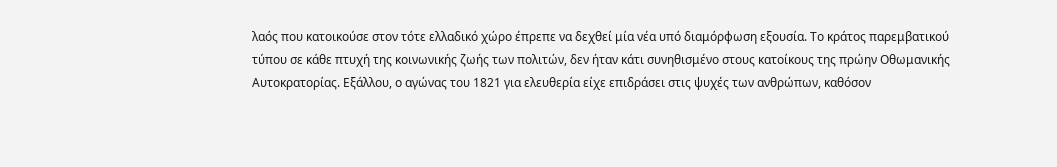λαός που κατοικούσε στον τότε ελλαδικό χώρο έπρεπε να δεχθεί μία νέα υπό διαμόρφωση εξουσία. Το κράτος παρεμβατικού τύπου σε κάθε πτυχή της κοινωνικής ζωής των πολιτών, δεν ήταν κάτι συνηθισμένο στους κατοίκους της πρώην Οθωμανικής Αυτοκρατορίας. Εξάλλου, ο αγώνας του 1821 για ελευθερία είχε επιδράσει στις ψυχές των ανθρώπων, καθόσον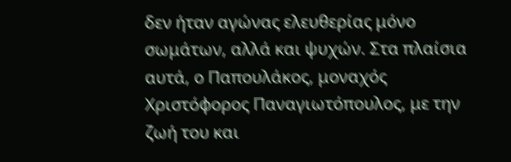δεν ήταν αγώνας ελευθερίας μόνο σωμάτων, αλλά και ψυχών. Στα πλαίσια αυτά, ο Παπουλάκος, μοναχός Χριστόφορος Παναγιωτόπουλος, με την ζωή του και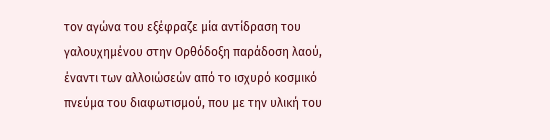τον αγώνα του εξέφραζε μία αντίδραση του γαλουχημένου στην Ορθόδοξη παράδοση λαού, έναντι των αλλοιώσεών από το ισχυρό κοσμικό πνεύμα του διαφωτισμού, που με την υλική του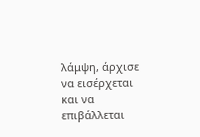λάμψη, άρχισε να εισέρχεται και να επιβάλλεται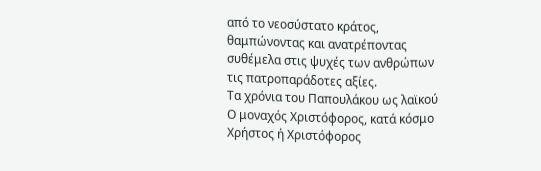από το νεοσύστατο κράτος, θαμπώνοντας και ανατρέποντας συθέμελα στις ψυχές των ανθρώπων τις πατροπαράδοτες αξίες.
Τα χρόνια του Παπουλάκου ως λαϊκού
Ο μοναχός Χριστόφορος, κατά κόσμο Χρήστος ή Χριστόφορος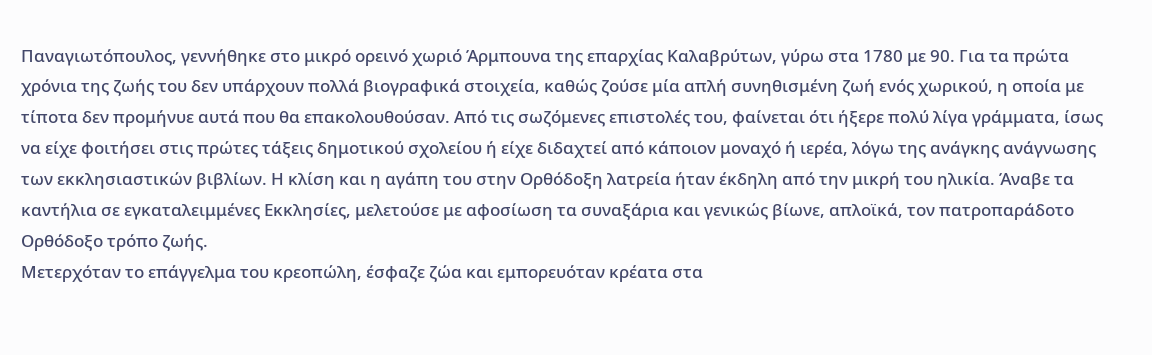Παναγιωτόπουλος, γεννήθηκε στο μικρό ορεινό χωριό Άρμπουνα της επαρχίας Καλαβρύτων, γύρω στα 1780 με 90. Για τα πρώτα χρόνια της ζωής του δεν υπάρχουν πολλά βιογραφικά στοιχεία, καθώς ζούσε μία απλή συνηθισμένη ζωή ενός χωρικού, η οποία με τίποτα δεν προμήνυε αυτά που θα επακολουθούσαν. Από τις σωζόμενες επιστολές του, φαίνεται ότι ήξερε πολύ λίγα γράμματα, ίσως να είχε φοιτήσει στις πρώτες τάξεις δημοτικού σχολείου ή είχε διδαχτεί από κάποιον μοναχό ή ιερέα, λόγω της ανάγκης ανάγνωσης των εκκλησιαστικών βιβλίων. Η κλίση και η αγάπη του στην Ορθόδοξη λατρεία ήταν έκδηλη από την μικρή του ηλικία. Άναβε τα καντήλια σε εγκαταλειμμένες Εκκλησίες, μελετούσε με αφοσίωση τα συναξάρια και γενικώς βίωνε, απλοϊκά, τον πατροπαράδοτο Ορθόδοξο τρόπο ζωής.
Μετερχόταν το επάγγελμα του κρεοπώλη, έσφαζε ζώα και εμπορευόταν κρέατα στα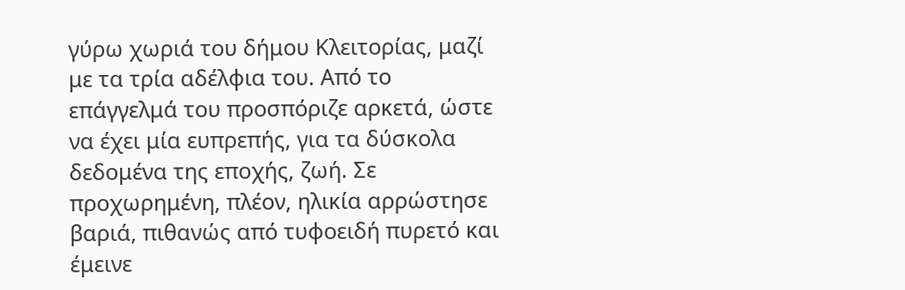γύρω χωριά του δήμου Κλειτορίας, μαζί με τα τρία αδέλφια του. Από το επάγγελμά του προσπόριζε αρκετά, ώστε να έχει μία ευπρεπής, για τα δύσκολα δεδομένα της εποχής, ζωή. Σε προχωρημένη, πλέον, ηλικία αρρώστησε βαριά, πιθανώς από τυφοειδή πυρετό και έμεινε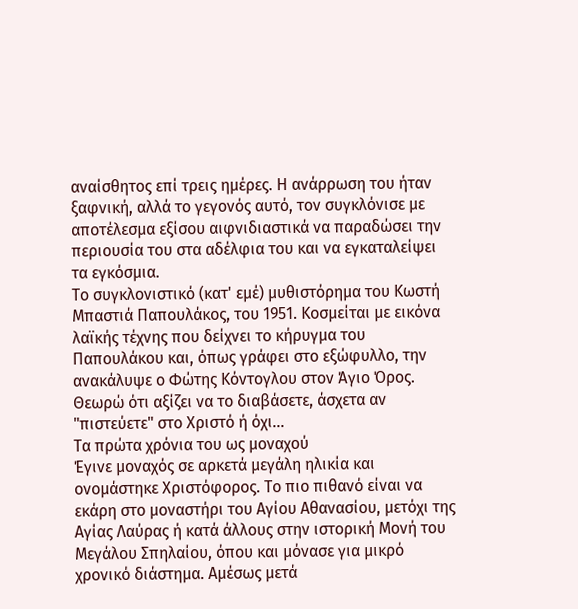αναίσθητος επί τρεις ημέρες. Η ανάρρωση του ήταν ξαφνική, αλλά το γεγονός αυτό, τον συγκλόνισε με αποτέλεσμα εξίσου αιφνιδιαστικά να παραδώσει την περιουσία του στα αδέλφια του και να εγκαταλείψει τα εγκόσμια.
Το συγκλονιστικό (κατ' εμέ) μυθιστόρημα του Κωστή Μπαστιά Παπουλάκος, του 1951. Κοσμείται με εικόνα λαϊκής τέχνης που δείχνει το κήρυγμα του Παπουλάκου και, όπως γράφει στο εξώφυλλο, την ανακάλυψε ο Φώτης Κόντογλου στον Άγιο Όρος. Θεωρώ ότι αξίζει να το διαβάσετε, άσχετα αν "πιστεύετε" στο Χριστό ή όχι...
Τα πρώτα χρόνια του ως μοναχού
Έγινε μοναχός σε αρκετά μεγάλη ηλικία και ονομάστηκε Χριστόφορος. Το πιο πιθανό είναι να εκάρη στο μοναστήρι του Αγίου Αθανασίου, μετόχι της Αγίας Λαύρας ή κατά άλλους στην ιστορική Μονή του Μεγάλου Σπηλαίου, όπου και μόνασε για μικρό χρονικό διάστημα. Αμέσως μετά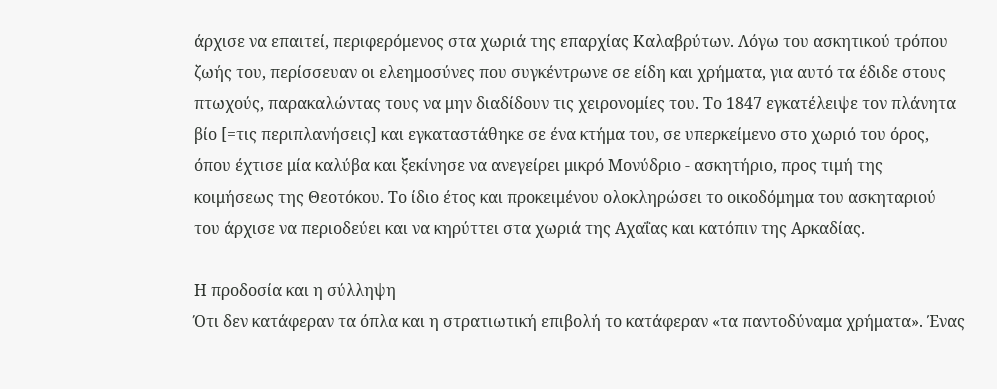άρχισε να επαιτεί, περιφερόμενος στα χωριά της επαρχίας Καλαβρύτων. Λόγω του ασκητικού τρόπου ζωής του, περίσσευαν οι ελεημοσύνες που συγκέντρωνε σε είδη και χρήματα, για αυτό τα έδιδε στους πτωχούς, παρακαλώντας τους να μην διαδίδουν τις χειρονομίες του. Το 1847 εγκατέλειψε τον πλάνητα βίο [=τις περιπλανήσεις] και εγκαταστάθηκε σε ένα κτήμα του, σε υπερκείμενο στο χωριό του όρος, όπου έχτισε μία καλύβα και ξεκίνησε να ανεγείρει μικρό Μονύδριο - ασκητήριο, προς τιμή της κοιμήσεως της Θεοτόκου. Το ίδιο έτος και προκειμένου ολοκληρώσει το οικοδόμημα του ασκηταριού του άρχισε να περιοδεύει και να κηρύττει στα χωριά της Αχαΐας και κατόπιν της Αρκαδίας.

Η προδοσία και η σύλληψη
Ότι δεν κατάφεραν τα όπλα και η στρατιωτική επιβολή το κατάφεραν «τα παντοδύναμα χρήματα». Ένας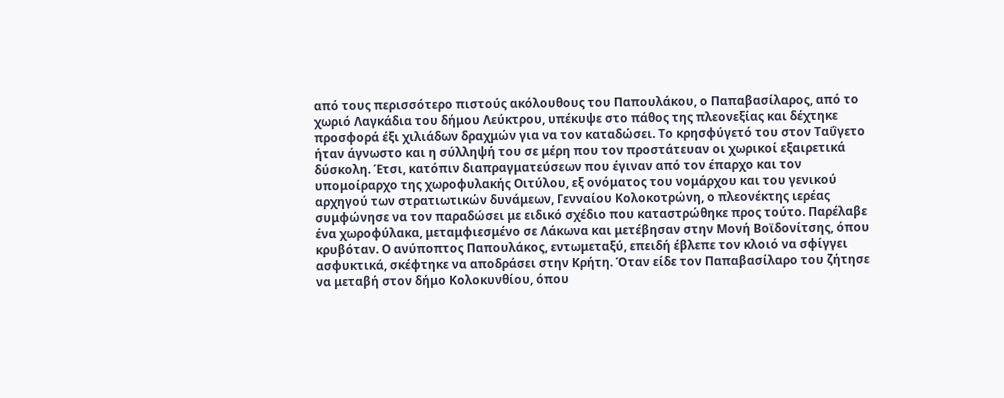από τους περισσότερο πιστούς ακόλουθους του Παπουλάκου, ο Παπαβασίλαρος, από το χωριό Λαγκάδια του δήμου Λεύκτρου, υπέκυψε στο πάθος της πλεονεξίας και δέχτηκε προσφορά έξι χιλιάδων δραχμών για να τον καταδώσει. Το κρησφύγετό του στον Ταΰγετο ήταν άγνωστο και η σύλληψή του σε μέρη που τον προστάτευαν οι χωρικοί εξαιρετικά δύσκολη. Έτσι, κατόπιν διαπραγματεύσεων που έγιναν από τον έπαρχο και τον υπομοίραρχο της χωροφυλακής Οιτύλου, εξ ονόματος του νομάρχου και του γενικού αρχηγού των στρατιωτικών δυνάμεων, Γενναίου Κολοκοτρώνη, ο πλεονέκτης ιερέας συμφώνησε να τον παραδώσει με ειδικό σχέδιο που καταστρώθηκε προς τούτο. Παρέλαβε ένα χωροφύλακα, μεταμφιεσμένο σε Λάκωνα και μετέβησαν στην Μονή Βοϊδονίτσης, όπου κρυβόταν. Ο ανύποπτος Παπουλάκος, εντωμεταξύ, επειδή έβλεπε τον κλοιό να σφίγγει ασφυκτικά, σκέφτηκε να αποδράσει στην Κρήτη. Όταν είδε τον Παπαβασίλαρο του ζήτησε να μεταβή στον δήμο Κολοκυνθίου, όπου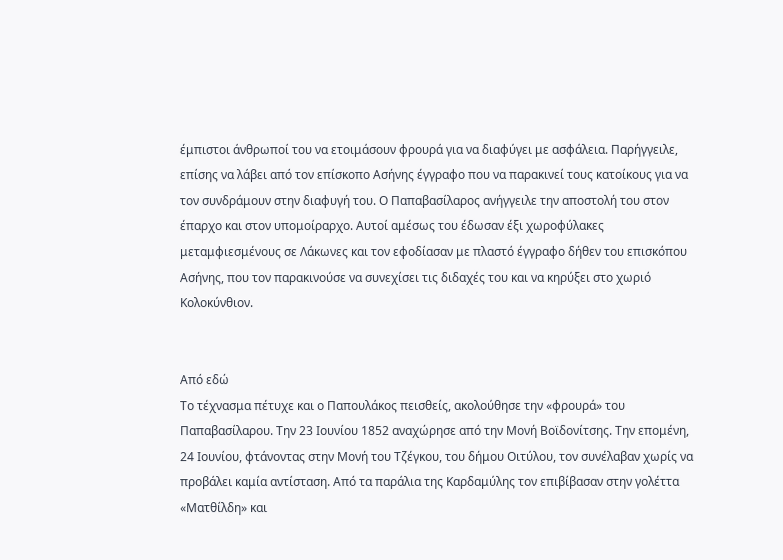έμπιστοι άνθρωποί του να ετοιμάσουν φρουρά για να διαφύγει με ασφάλεια. Παρήγγειλε, επίσης να λάβει από τον επίσκοπο Ασήνης έγγραφο που να παρακινεί τους κατοίκους για να τον συνδράμουν στην διαφυγή του. Ο Παπαβασίλαρος ανήγγειλε την αποστολή του στον έπαρχο και στον υπομοίραρχο. Αυτοί αμέσως του έδωσαν έξι χωροφύλακες μεταμφιεσμένους σε Λάκωνες και τον εφοδίασαν με πλαστό έγγραφο δήθεν του επισκόπου Ασήνης, που τον παρακινούσε να συνεχίσει τις διδαχές του και να κηρύξει στο χωριό Κολοκύνθιον.


Από εδώ
Το τέχνασμα πέτυχε και ο Παπουλάκος πεισθείς, ακολούθησε την «φρουρά» του Παπαβασίλαρου. Την 23 Ιουνίου 1852 αναχώρησε από την Μονή Βοϊδονίτσης. Την επομένη, 24 Ιουνίου, φτάνοντας στην Μονή του Τζέγκου, του δήμου Οιτύλου, τον συνέλαβαν χωρίς να προβάλει καμία αντίσταση. Από τα παράλια της Καρδαμύλης τον επιβίβασαν στην γολέττα «Ματθίλδη» και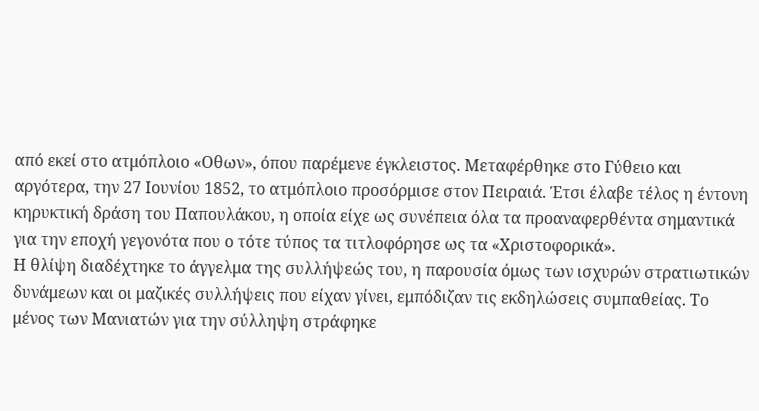από εκεί στο ατμόπλοιο «Οθων», όπου παρέμενε έγκλειστος. Μεταφέρθηκε στο Γύθειο και αργότερα, την 27 Ιουνίου 1852, το ατμόπλοιο προσόρμισε στον Πειραιά. Έτσι έλαβε τέλος η έντονη κηρυκτική δράση του Παπουλάκου, η οποία είχε ως συνέπεια όλα τα προαναφερθέντα σημαντικά για την εποχή γεγονότα που ο τότε τύπος τα τιτλοφόρησε ως τα «Χριστοφορικά».
Η θλίψη διαδέχτηκε το άγγελμα της συλλήψεώς του, η παρουσία όμως των ισχυρών στρατιωτικών δυνάμεων και οι μαζικές συλλήψεις που είχαν γίνει, εμπόδιζαν τις εκδηλώσεις συμπαθείας. Το μένος των Μανιατών για την σύλληψη στράφηκε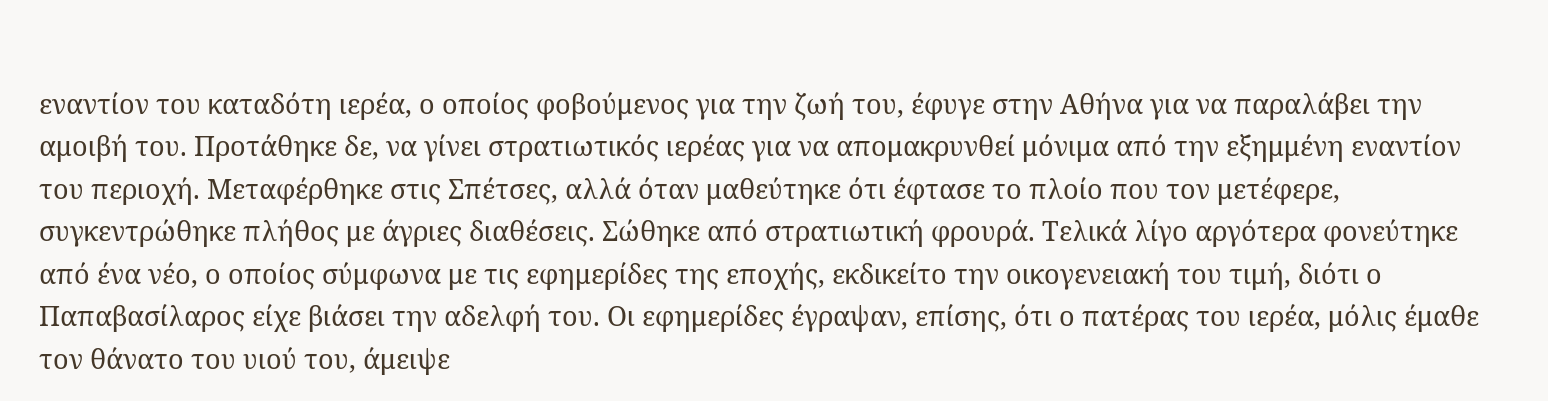εναντίον του καταδότη ιερέα, ο οποίος φοβούμενος για την ζωή του, έφυγε στην Αθήνα για να παραλάβει την αμοιβή του. Προτάθηκε δε, να γίνει στρατιωτικός ιερέας για να απομακρυνθεί μόνιμα από την εξημμένη εναντίον του περιοχή. Μεταφέρθηκε στις Σπέτσες, αλλά όταν μαθεύτηκε ότι έφτασε το πλοίο που τον μετέφερε, συγκεντρώθηκε πλήθος με άγριες διαθέσεις. Σώθηκε από στρατιωτική φρουρά. Τελικά λίγο αργότερα φονεύτηκε από ένα νέο, ο οποίος σύμφωνα με τις εφημερίδες της εποχής, εκδικείτο την οικογενειακή του τιμή, διότι ο Παπαβασίλαρος είχε βιάσει την αδελφή του. Οι εφημερίδες έγραψαν, επίσης, ότι ο πατέρας του ιερέα, μόλις έμαθε τον θάνατο του υιού του, άμειψε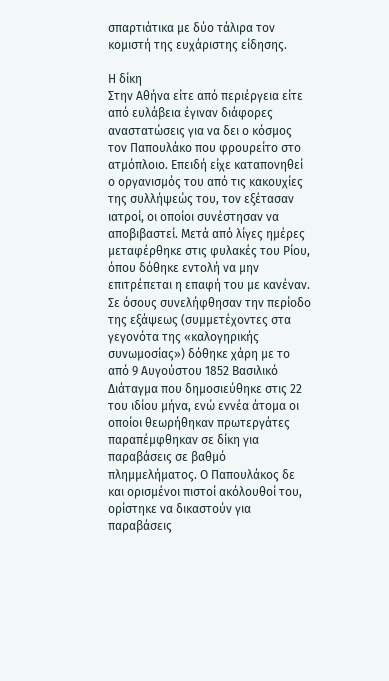σπαρτιάτικα με δύο τάλιρα τον κομιστή της ευχάριστης είδησης.

Η δίκη
Στην Αθήνα είτε από περιέργεια είτε από ευλάβεια έγιναν διάφορες αναστατώσεις για να δει ο κόσμος τον Παπουλάκο που φρουρείτο στο ατμόπλοιο. Επειδή είχε καταπονηθεί ο οργανισμός του από τις κακουχίες της συλλήψεώς του, τον εξέτασαν ιατροί, οι οποίοι συνέστησαν να αποβιβαστεί. Μετά από λίγες ημέρες μεταφέρθηκε στις φυλακές του Ρίου, όπου δόθηκε εντολή να μην επιτρέπεται η επαφή του με κανέναν.
Σε όσους συνελήφθησαν την περίοδο της εξάψεως (συμμετέχοντες στα γεγονότα της «καλογηρικής συνωμοσίας») δόθηκε χάρη με το από 9 Αυγούστου 1852 Βασιλικό Διάταγμα που δημοσιεύθηκε στις 22 του ιδίου μήνα, ενώ εννέα άτομα οι οποίοι θεωρήθηκαν πρωτεργάτες παραπέμφθηκαν σε δίκη για παραβάσεις σε βαθμό πλημμελήματος. Ο Παπουλάκος δε και ορισμένοι πιστοί ακόλουθοί του, ορίστηκε να δικαστούν για παραβάσεις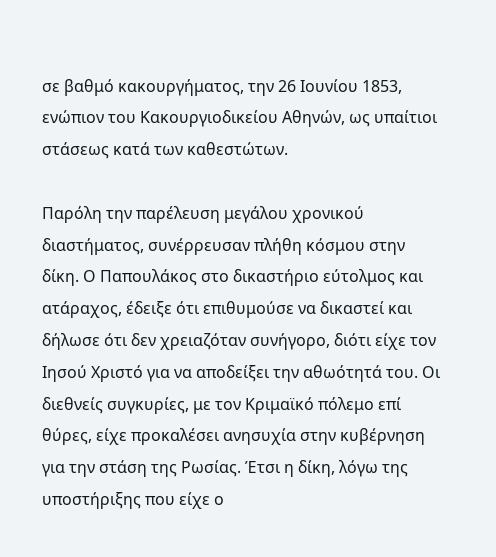σε βαθμό κακουργήματος, την 26 Ιουνίου 1853, ενώπιον του Κακουργιοδικείου Αθηνών, ως υπαίτιοι στάσεως κατά των καθεστώτων.

Παρόλη την παρέλευση μεγάλου χρονικού διαστήματος, συνέρρευσαν πλήθη κόσμου στην δίκη. Ο Παπουλάκος στο δικαστήριο εύτολμος και ατάραχος, έδειξε ότι επιθυμούσε να δικαστεί και δήλωσε ότι δεν χρειαζόταν συνήγορο, διότι είχε τον Ιησού Χριστό για να αποδείξει την αθωότητά του. Οι διεθνείς συγκυρίες, με τον Κριμαϊκό πόλεμο επί θύρες, είχε προκαλέσει ανησυχία στην κυβέρνηση για την στάση της Ρωσίας. Έτσι η δίκη, λόγω της υποστήριξης που είχε ο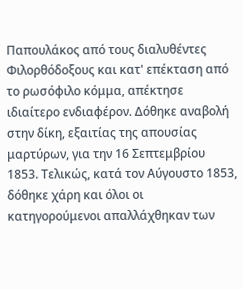Παπουλάκος από τους διαλυθέντες Φιλορθόδοξους και κατ' επέκταση από το ρωσόφιλο κόμμα, απέκτησε ιδιαίτερο ενδιαφέρον. Δόθηκε αναβολή στην δίκη, εξαιτίας της απουσίας μαρτύρων, για την 16 Σεπτεμβρίου 1853. Τελικώς, κατά τον Αύγουστο 1853, δόθηκε χάρη και όλοι οι κατηγορούμενοι απαλλάχθηκαν των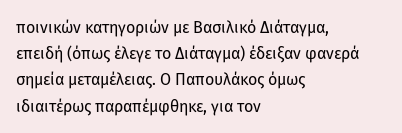ποινικών κατηγοριών με Βασιλικό Διάταγμα, επειδή (όπως έλεγε το Διάταγμα) έδειξαν φανερά σημεία μεταμέλειας. Ο Παπουλάκος όμως ιδιαιτέρως παραπέμφθηκε, για τον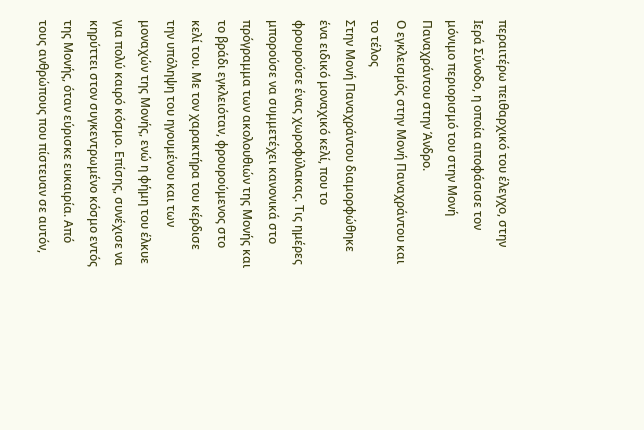περαιτέρω πειθαρχικό του έλεγχο, στην Ιερά Σύνοδο, η οποία αποφάσισε τον μόνιμο περιορισμό του στην Μονή Παναχράντου στην Άνδρο.
Ο εγκλεισμός στην Μονή Παναχράντου και το τέλος
Στην Μονή Παναχράντου διαμορφώθηκε ένα ειδικό μοναχικό κελί, που το φρουρούσε ένας χωροφύλακας. Τις ημέρες μπορούσε να συμμετέχει κανονικά στο πρόγραμμα των ακολουθιών της Μονής και το βράδι εγκλειόταν, φρουρούμενος στο κελί του. Με τον χαρακτήρα του κέρδισε την υπόληψη του ηγουμένου και των μοναχών της Μονής, ενώ η φήμη του έλκυε για πολύ καιρό κόσμο. Επίσης, συνέχισε να κηρύττει στον συγκεντρωμένο κόσμο εντός της Μονής, όταν εύρισκε ευκαιρία. Από τους ανθρώπους που πίστευαν σε αυτόν,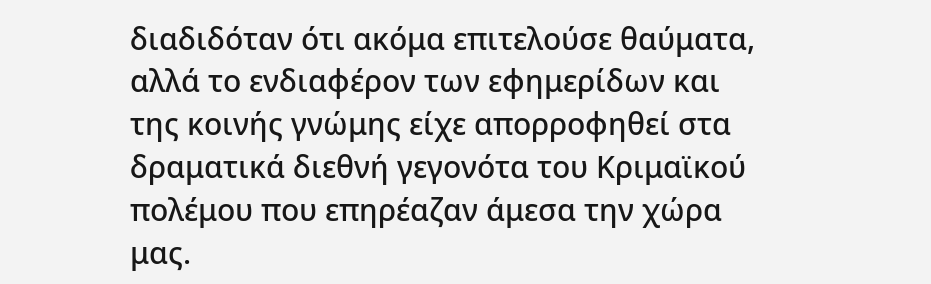διαδιδόταν ότι ακόμα επιτελούσε θαύματα, αλλά το ενδιαφέρον των εφημερίδων και της κοινής γνώμης είχε απορροφηθεί στα δραματικά διεθνή γεγονότα του Κριμαϊκού πολέμου που επηρέαζαν άμεσα την χώρα μας.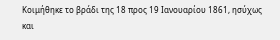Κοιμήθηκε το βράδι της 18 προς 19 Ιανουαρίου 1861, ησύχως και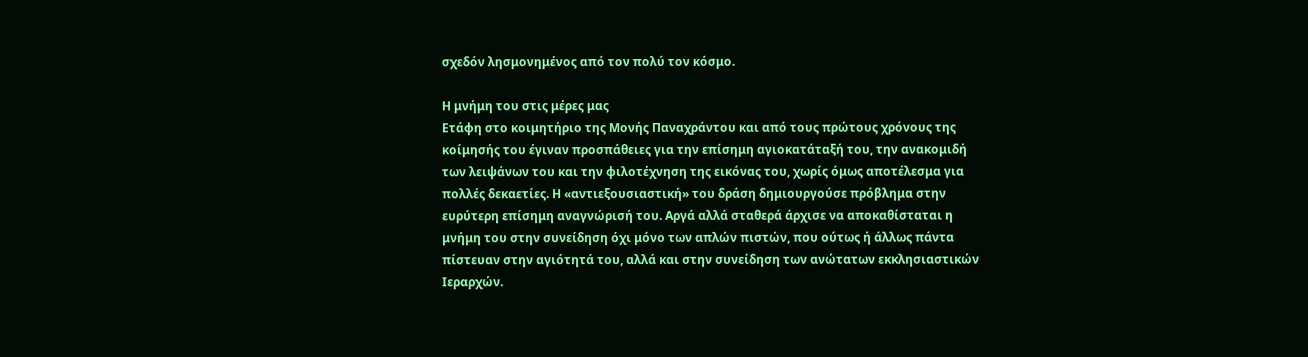σχεδόν λησμονημένος από τον πολύ τον κόσμο.

Η μνήμη του στις μέρες μας
Ετάφη στο κοιμητήριο της Μονής Παναχράντου και από τους πρώτους χρόνους της κοίμησής του έγιναν προσπάθειες για την επίσημη αγιοκατάταξή του, την ανακομιδή των λειψάνων του και την φιλοτέχνηση της εικόνας του, χωρίς όμως αποτέλεσμα για πολλές δεκαετίες. Η «αντιεξουσιαστική» του δράση δημιουργούσε πρόβλημα στην ευρύτερη επίσημη αναγνώρισή του. Αργά αλλά σταθερά άρχισε να αποκαθίσταται η μνήμη του στην συνείδηση όχι μόνο των απλών πιστών, που ούτως ή άλλως πάντα πίστευαν στην αγιότητά του, αλλά και στην συνείδηση των ανώτατων εκκλησιαστικών Ιεραρχών.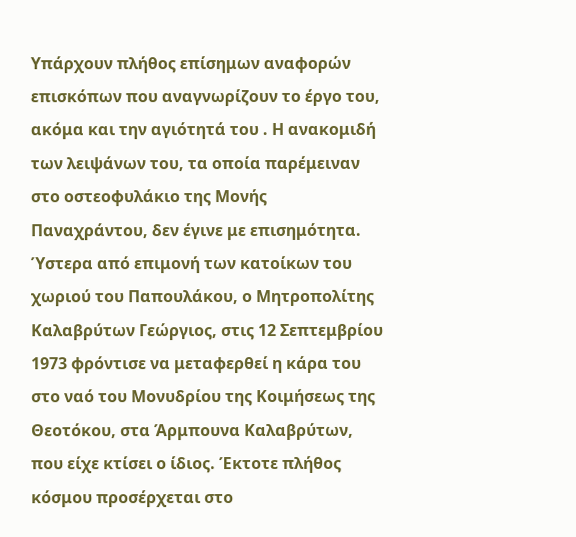Υπάρχουν πλήθος επίσημων αναφορών επισκόπων που αναγνωρίζουν το έργο του, ακόμα και την αγιότητά του . Η ανακομιδή των λειψάνων του, τα οποία παρέμειναν στο οστεοφυλάκιο της Μονής Παναχράντου, δεν έγινε με επισημότητα. Ύστερα από επιμονή των κατοίκων του χωριού του Παπουλάκου, ο Μητροπολίτης Καλαβρύτων Γεώργιος, στις 12 Σεπτεμβρίου 1973 φρόντισε να μεταφερθεί η κάρα του στο ναό του Μονυδρίου της Κοιμήσεως της Θεοτόκου, στα Άρμπουνα Καλαβρύτων, που είχε κτίσει ο ίδιος. Έκτοτε πλήθος κόσμου προσέρχεται στο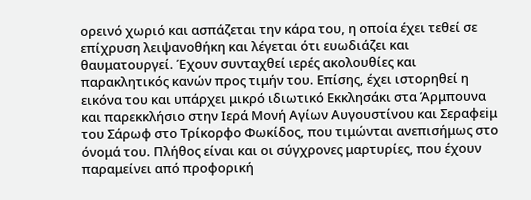ορεινό χωριό και ασπάζεται την κάρα του, η οποία έχει τεθεί σε επίχρυση λειψανοθήκη και λέγεται ότι ευωδιάζει και θαυματουργεί. Έχουν συνταχθεί ιερές ακολουθίες και παρακλητικός κανών προς τιμήν του. Επίσης, έχει ιστορηθεί η εικόνα του και υπάρχει μικρό ιδιωτικό Εκκλησάκι στα Άρμπουνα και παρεκκλήσιο στην Ιερά Μονή Αγίων Αυγουστίνου και Σεραφεiμ του Σάρωφ στο Τρίκορφο Φωκίδος, που τιμώνται ανεπισήμως στο όνομά του. Πλήθος είναι και οι σύγχρονες μαρτυρίες, που έχουν παραμείνει από προφορική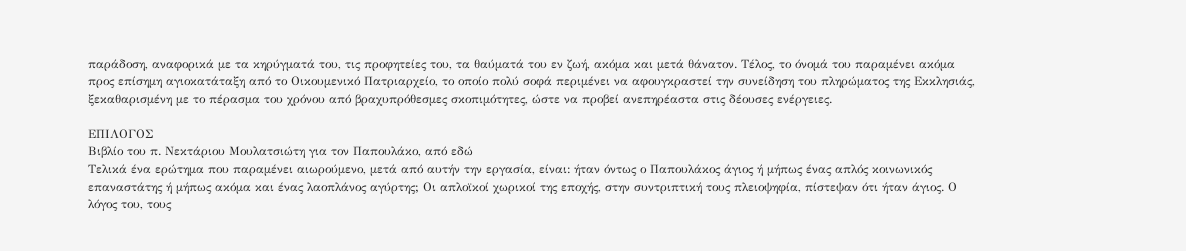παράδοση, αναφορικά με τα κηρύγματά του, τις προφητείες του, τα θαύματά του εν ζωή, ακόμα και μετά θάνατον. Τέλος, το όνομά του παραμένει ακόμα προς επίσημη αγιοκατάταξη από το Οικουμενικό Πατριαρχείο, το οποίο πολύ σοφά περιμένει να αφουγκραστεί την συνείδηση του πληρώματος της Εκκλησιάς, ξεκαθαρισμένη με το πέρασμα του χρόνου από βραχυπρόθεσμες σκοπιμότητες, ώστε να προβεί ανεπηρέαστα στις δέουσες ενέργειες.

ΕΠΙΛΟΓΟΣ
Βιβλίο του π. Νεκτάριου Μουλατσιώτη για τον Παπουλάκο, από εδώ
Τελικά ένα ερώτημα που παραμένει αιωρούμενο, μετά από αυτήν την εργασία, είναι: ήταν όντως ο Παπουλάκος άγιος ή μήπως ένας απλός κοινωνικός επαναστάτης ή μήπως ακόμα και ένας λαοπλάνος αγύρτης; Οι απλοϊκοί χωρικοί της εποχής, στην συντριπτική τους πλειοψηφία, πίστεψαν ότι ήταν άγιος. Ο λόγος του, τους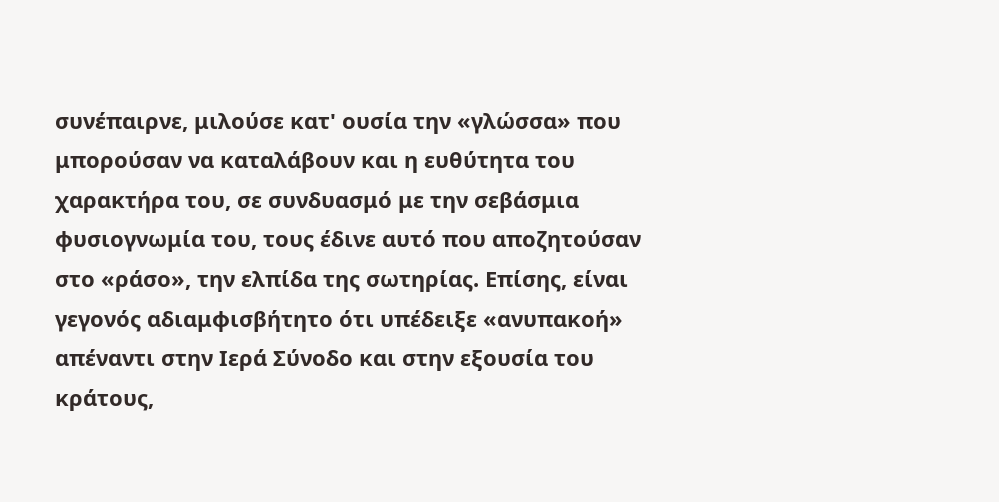συνέπαιρνε, μιλούσε κατ' ουσία την «γλώσσα» που μπορούσαν να καταλάβουν και η ευθύτητα του χαρακτήρα του, σε συνδυασμό με την σεβάσμια φυσιογνωμία του, τους έδινε αυτό που αποζητούσαν στο «ράσο», την ελπίδα της σωτηρίας. Επίσης, είναι γεγονός αδιαμφισβήτητο ότι υπέδειξε «ανυπακοή» απέναντι στην Ιερά Σύνοδο και στην εξουσία του κράτους,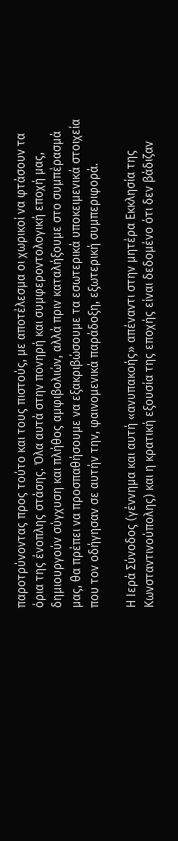παροτρύνοντας προς τούτο και τους πιστούς, με αποτέλεσμα οι χωρικοί να φτάσουν τα όρια της ένοπλης στάσης. Όλα αυτά στην πονηρή και συμφεροντολογική εποχή μας, δημιουργούν σύγχυση και πλήθος αμφιβολιών, αλλά πριν καταλήξουμε στο συμπέρασμά μας, θα πρέπει να προσπαθήσουμε να εξακριβώσουμε τα εσωτερικά υποκειμενικά στοιχεία που τον οδήγησαν σε αυτήν την, φαινομενικά παράδοξη, εξωτερική συμπεριφορά.

Η Ιερά Σύνοδος (γέννημα και αυτή «ανυπακοής» απέναντι στην μητέρα Εκκλησία της Κωνσταντινούπολης) και η κρατική εξουσία της εποχής είναι δεδομένο ότι δεν βάδιζαν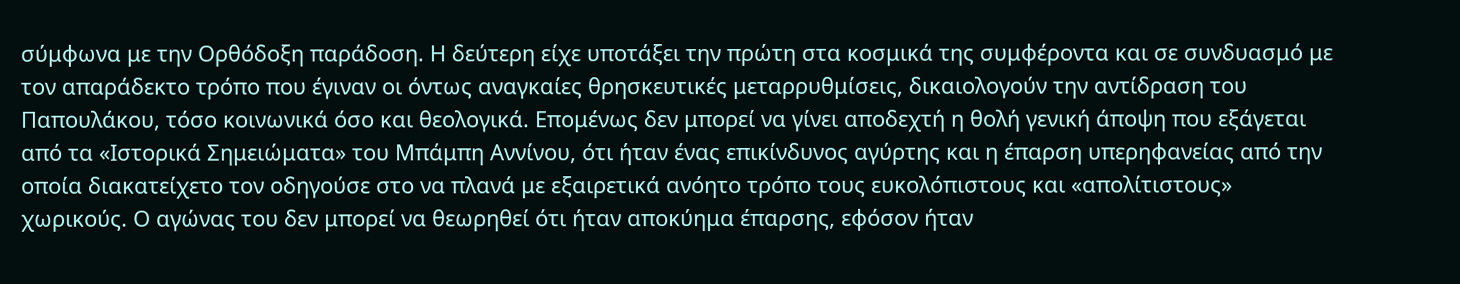σύμφωνα με την Ορθόδοξη παράδοση. Η δεύτερη είχε υποτάξει την πρώτη στα κοσμικά της συμφέροντα και σε συνδυασμό με τον απαράδεκτο τρόπο που έγιναν οι όντως αναγκαίες θρησκευτικές μεταρρυθμίσεις, δικαιολογούν την αντίδραση του Παπουλάκου, τόσο κοινωνικά όσο και θεολογικά. Επομένως δεν μπορεί να γίνει αποδεχτή η θολή γενική άποψη που εξάγεται από τα «Ιστορικά Σημειώματα» του Μπάμπη Αννίνου, ότι ήταν ένας επικίνδυνος αγύρτης και η έπαρση υπερηφανείας από την οποία διακατείχετο τον οδηγούσε στο να πλανά με εξαιρετικά ανόητο τρόπο τους ευκολόπιστους και «απολίτιστους» χωρικούς. Ο αγώνας του δεν μπορεί να θεωρηθεί ότι ήταν αποκύημα έπαρσης, εφόσον ήταν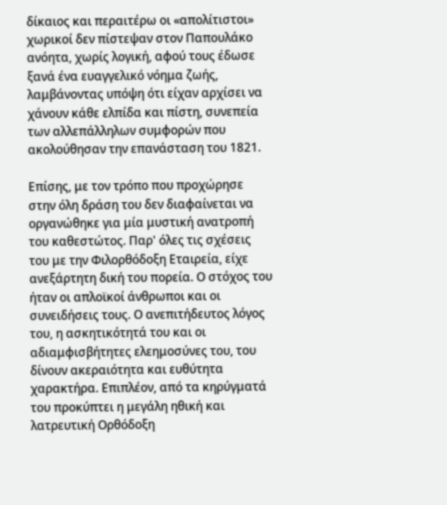δίκαιος και περαιτέρω οι «απολίτιστοι» χωρικοί δεν πίστεψαν στον Παπουλάκο ανόητα, χωρίς λογική, αφού τους έδωσε ξανά ένα ευαγγελικό νόημα ζωής, λαμβάνοντας υπόψη ότι είχαν αρχίσει να χάνουν κάθε ελπίδα και πίστη, συνεπεία των αλλεπάλληλων συμφορών που ακολούθησαν την επανάσταση του 1821.

Επίσης, με τον τρόπο που προχώρησε στην όλη δράση του δεν διαφαίνεται να οργανώθηκε για μία μυστική ανατροπή του καθεστώτος. Παρ' όλες τις σχέσεις του με την Φιλορθόδοξη Εταιρεία, είχε ανεξάρτητη δική του πορεία. Ο στόχος του ήταν οι απλοϊκοί άνθρωποι και οι συνειδήσεις τους. Ο ανεπιτήδευτος λόγος του, η ασκητικότητά του και οι αδιαμφισβήτητες ελεημοσύνες του, του δίνουν ακεραιότητα και ευθύτητα χαρακτήρα. Επιπλέον, από τα κηρύγματά του προκύπτει η μεγάλη ηθική και λατρευτική Ορθόδοξη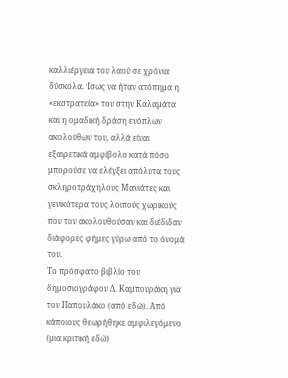καλλιέργεια του λαού σε χρόνια δύσκολα. Ίσως να ήταν ατόπημα η «εκστρατεία» του στην Καλαμάτα και η ομαδική δράση ενόπλων ακολούθων του, αλλά είναι εξαιρετικά αμφίβολο κατά πόσο μπορούσε να ελέγξει απόλυτα τους σκληροτράχηλους Μανιάτες και γενικότερα τους λοιπούς χωρικούς που τον ακολουθούσαν και διέδιδαν διάφορες φήμες γύρω από το όνομά του.
Το πρόσφατο βιβλίο του δημοσιογράφου Δ. Καμπουράκη για τον Παπουλάκο (από εδώ). Από κάποιους θεωρήθηκε αμφιλεγόμενο (μια κριτική εδώ)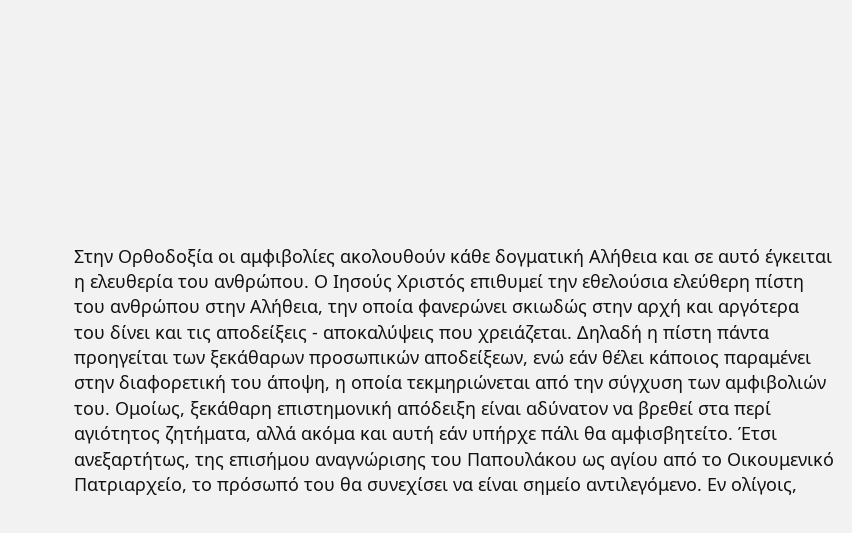Στην Ορθοδοξία οι αμφιβολίες ακολουθούν κάθε δογματική Αλήθεια και σε αυτό έγκειται η ελευθερία του ανθρώπου. Ο Ιησούς Χριστός επιθυμεί την εθελούσια ελεύθερη πίστη του ανθρώπου στην Αλήθεια, την οποία φανερώνει σκιωδώς στην αρχή και αργότερα του δίνει και τις αποδείξεις - αποκαλύψεις που χρειάζεται. Δηλαδή η πίστη πάντα προηγείται των ξεκάθαρων προσωπικών αποδείξεων, ενώ εάν θέλει κάποιος παραμένει στην διαφορετική του άποψη, η οποία τεκμηριώνεται από την σύγχυση των αμφιβολιών του. Ομοίως, ξεκάθαρη επιστημονική απόδειξη είναι αδύνατον να βρεθεί στα περί αγιότητος ζητήματα, αλλά ακόμα και αυτή εάν υπήρχε πάλι θα αμφισβητείτο. Έτσι ανεξαρτήτως, της επισήμου αναγνώρισης του Παπουλάκου ως αγίου από το Οικουμενικό Πατριαρχείο, το πρόσωπό του θα συνεχίσει να είναι σημείο αντιλεγόμενο. Εν ολίγοις,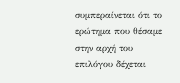συμπεραίνεται ότι το ερώτημα που θέσαμε στην αρχή του επιλόγου δέχεται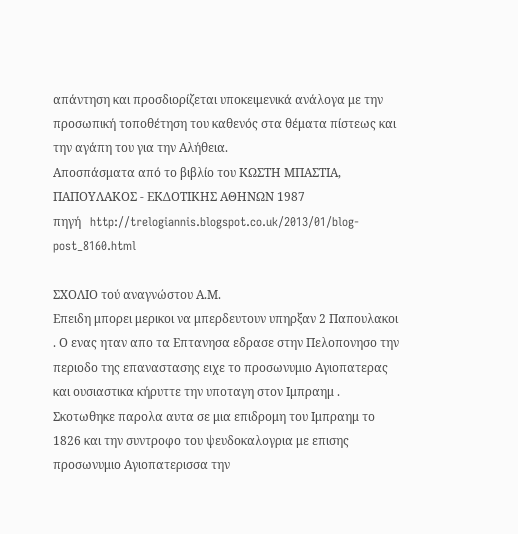απάντηση και προσδιορίζεται υποκειμενικά ανάλογα με την προσωπική τοποθέτηση του καθενός στα θέματα πίστεως και την αγάπη του για την Αλήθεια.
Αποσπάσματα από το βιβλίο του ΚΩΣΤΗ ΜΠΑΣΤΙΑ, ΠΑΠΟΥΛΑΚΟΣ - ΕΚΔΟΤΙΚΗΣ ΑΘΗΝΩΝ 1987
πηγή   http://trelogiannis.blogspot.co.uk/2013/01/blog-post_8160.html

ΣΧΟΛΙΟ τού αναγνώστου Α.Μ.
Επειδη μπορει μερικοι να μπερδευτουν υπηρξαν 2 Παπουλακοι . Ο ενας ηταν απο τα Επτανησα εδρασε στην Πελοπονησο την περιοδο της επαναστασης ειχε το προσωνυμιο Αγιοπατερας και ουσιαστικα κήρυττε την υποταγη στον Ιμπραημ . Σκοτωθηκε παρολα αυτα σε μια επιδρομη του Ιμπραημ το 1826 και την συντροφο του ψευδοκαλογρια με επισης προσωνυμιο Αγιοπατερισσα την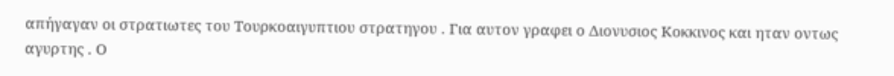απήγαγαν οι στρατιωτες του Τουρκοαιγυπτιου στρατηγου . Για αυτον γραφει ο Διονυσιος Κοκκινος και ηταν οντως αγυρτης . Ο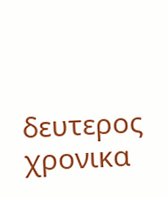δευτερος χρονικα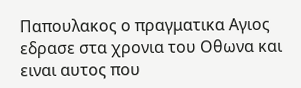Παπουλακος ο πραγματικα Αγιος εδρασε στα χρονια του Οθωνα και ειναι αυτος που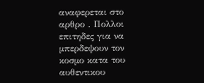αναφερεται στο αρθρο . Πολλοι επιτηδες για να μπερδεψουν τον κοσμο κατα του αυθεντικου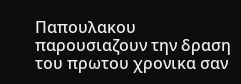Παπουλακου παρουσιαζουν την δραση του πρωτου χρονικα σαν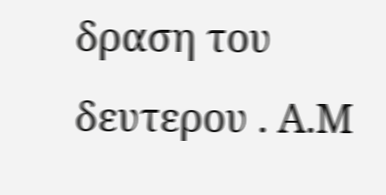δραση του δευτερου . Α.Μ